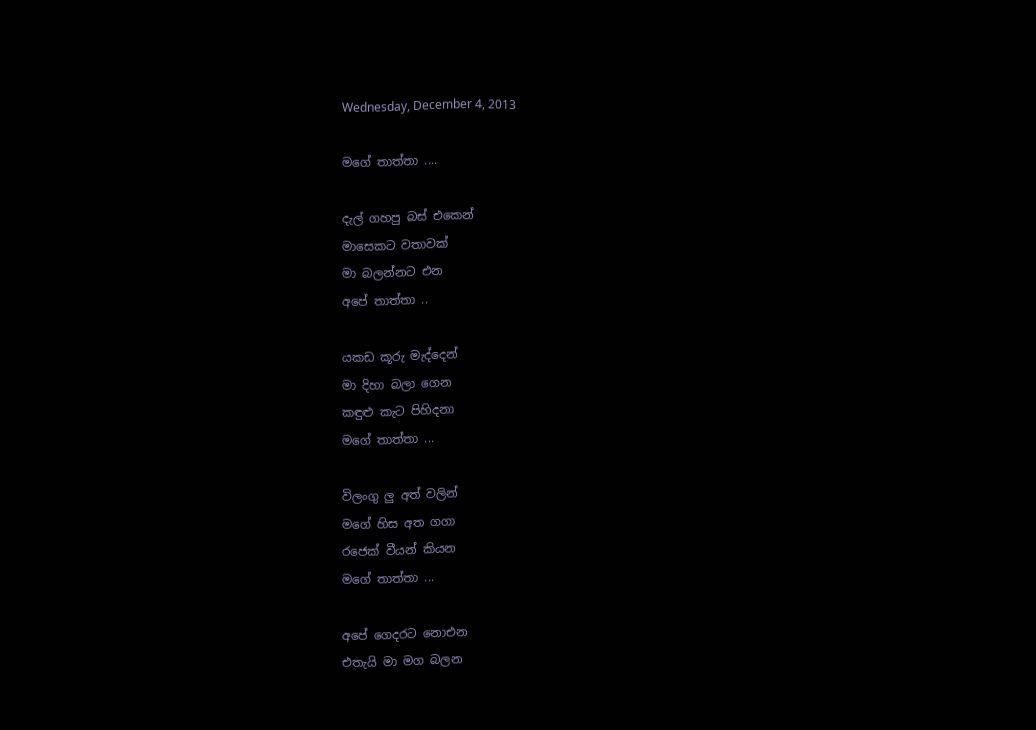Wednesday, December 4, 2013

මගේ තාත්තා ....

දැල් ගහපු බස් එකෙන්
මාසෙකට වතාවක්
මා බලන්නට එන
අපේ තාත්තා ..

යකඩ කූරු මැද්දෙන්
මා දිහා බලා ගෙන
කඳුළු කැට පිහිදනා
මගේ තාත්තා ...

විලංගු ලු අත් වලින්
මගේ හිස අත ගගා
රජෙක් වීයන් කියන
මගේ තාත්තා ...

අපේ ගෙදරට නොඑන
එතැයි මා මග බලන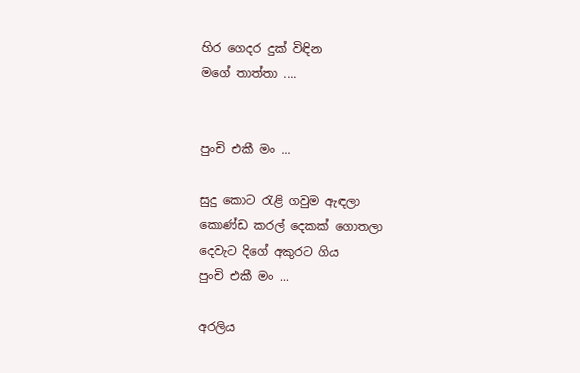හිර ගෙදර දුක් විඳින
මගේ තාත්තා ....


පුංචි එකී මං ...

සුදු කොට රැළි ගවුම ඇඳලා
කොණ්ඩ කරල් දෙකක් ගොතලා
දෙවැට දිගේ අකුරට ගිය
පුංචි එකී මං ...

අරලිය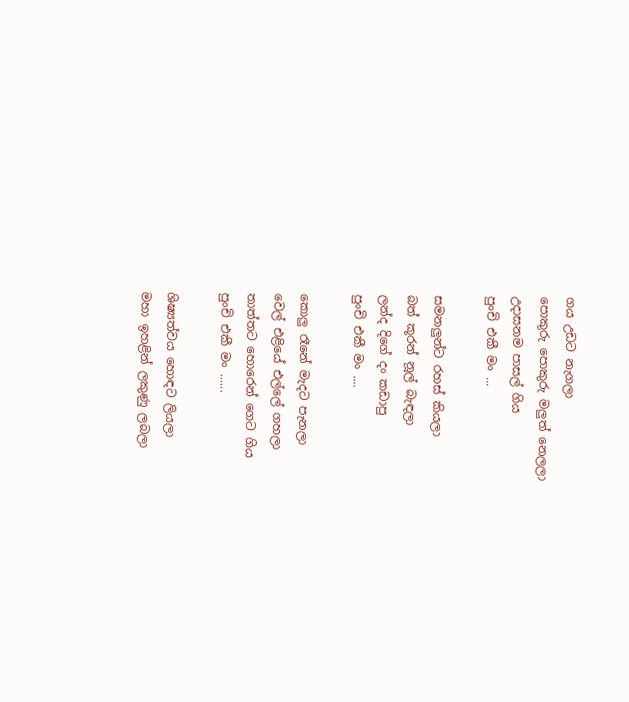ගය උඩට නැගලා
පොකුරු පොකුරු මලුත් නෙලලා
උදාසනම පාසල් ගිය
පුංචි එකී මං ...

සමනලුන්ට රහස් කියලා
බත් කූරන් නූල් බැඳලා
ලන්ද දිගේ දං කඩාපු
පුංචි එකී මං ....

කොලු රෑනේ මැදට පැනලා
වෙල් එළියේ එල්ලේ ගහලා
තාත්තට හොරෙන් ගෙට ගිය
පුංචි එකී මං ......

ශිෂ්‍යත්වය හොඳට ලියලා
මහා ඉහළින් ලකුණු ලබලා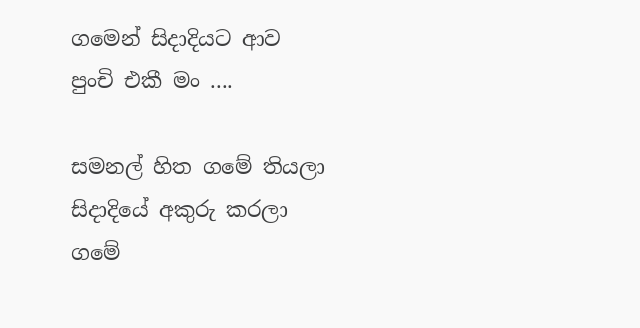ගමෙන් සිදාදියට ආව
පුංචි එකී මං ....

සමනල් හිත ගමේ තියලා
සිදාදියේ අකුරු කරලා
ගමේ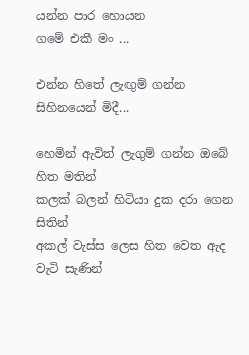යන්න පාර හොයන
ගමේ එකී මං ...

එන්න හිතේ ලැඟුම් ගන්න සිහිනයෙන් මිදී...

හෙමින් ඇවිත් ලැගුම් ගන්න ඔබේ හිත මතින්
කලක් බලන් හිටියා දුක දරා ගෙන සිතින්
අකල් වැස්ස ලෙස හිත වෙත ඇද වැටි සැණින්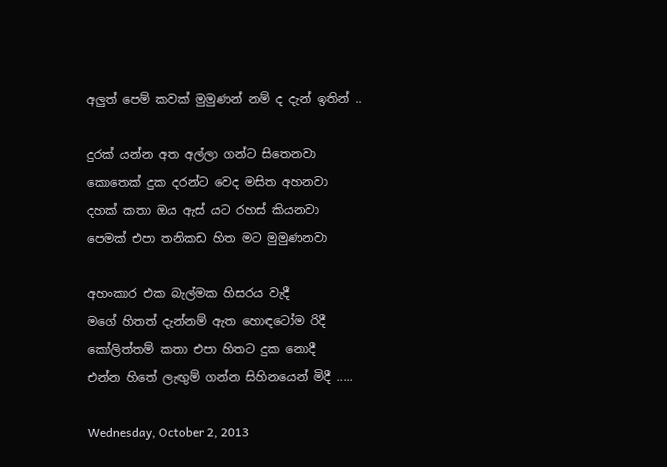අලුත් පෙම් කවක් මුමුණන් නම් ද දැන් ඉතින් ..

දුරක් යන්න අත අල්ලා ගන්ට සිතෙනවා
කොතෙක් දුක දරන්ට වෙද මසිත අහනවා
දහක් කතා ඔය ඇස් යට රහස් කියනවා
පෙමක් එපා තනිකඩ හිත මට මුමුණනවා

අහංකාර එක බැල්මක හිසරය වැදී
මගේ හිතත් දැන්නම් ඇත හොඳටෝම රිදී
කෝලිත්තම් කතා එපා හිතට දුක නොදී
එන්න හිතේ ලැඟුම් ගන්න සිහිනයෙන් මිදී .....

Wednesday, October 2, 2013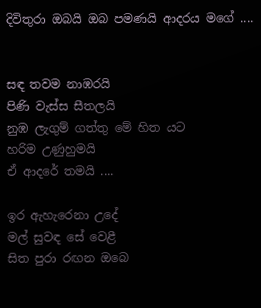දිවිතුරා ඔබයි ඔබ පමණයි ආදරය මගේ ....


සඳ තවම නාඹරයි
පිණි වැස්ස සීතලයි
නුඹ ලැගුම් ගත්තු මේ හිත යට
හරිම උණුහුමයි
ඒ ආදරේ තමයි ....

ඉර ඇහැරෙනා උදේ
මල් සුවඳ සේ වෙළී
සිත පුරා රඟන ඔබෙ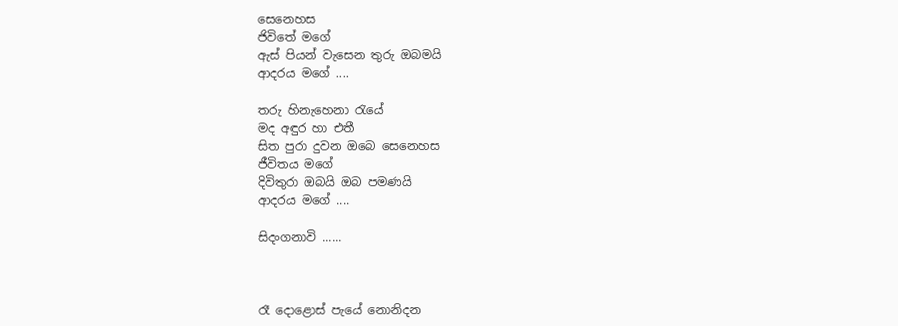සෙනෙහස
ජිවිතේ මගේ
ඇස් පියන් වැසෙන තුරු ඔබමයි
ආදරය මගේ ....

තරු හිනැහෙනා රැයේ
මද අඳුර හා එතී
සිත පුරා දුවන ඔබෙ සෙනෙහස
ජීවිතය මගේ
දිවිතුරා ඔබයි ඔබ පමණයි
ආදරය මගේ ....

සිදංගනාවි ......



රෑ දොළොස් පැයේ නොනිදන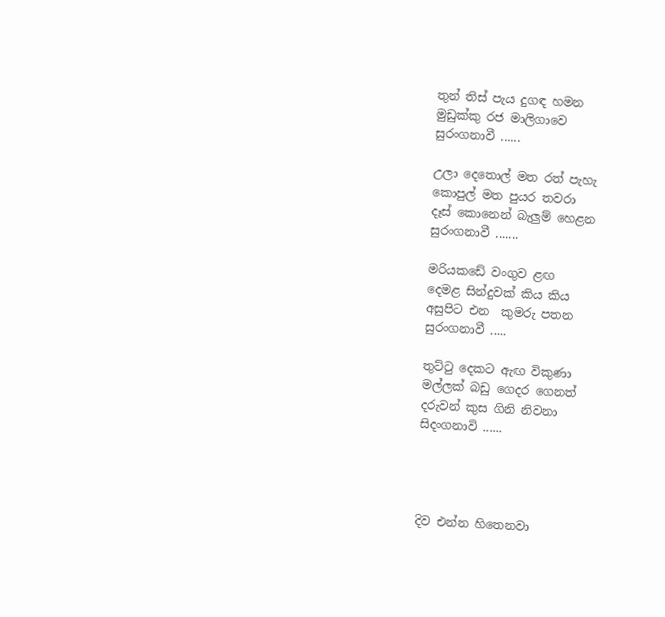තුන් තිස් පැය දුගඳ හමන
මුඩුක්කු රජ මාලිගාවෙ
සුරංගනාවී ......

උලා දෙතොල් මත රත් පැහැ
කොපුල් මත පුයර තවරා
දෑස් කොනෙන් බැලුම් හෙළන
සුරංගනාවී .......

මරියකඩේ වංගුව ළඟ
දෙමළ සින්දුවක් කිය කිය
අසුපිට එන  කුමරු පතන
සුරංගනාවී .....

තුට්ටු දෙකට ඇඟ විකුණා
මල්ලක් බඩු ගෙදර ගෙනත්
දරුවන් කුස ගිනි නිවනා
සිදංගනාවි ......




දිව එන්න හිතෙනවා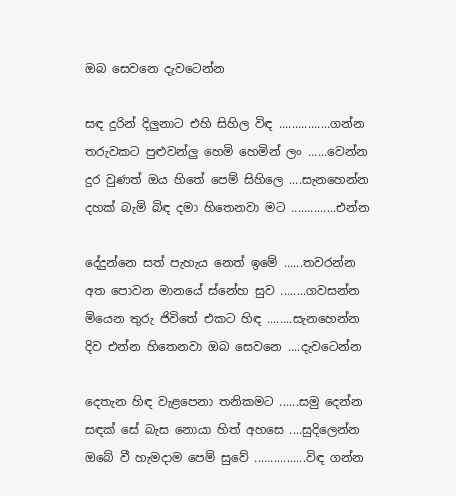ඔබ සෙවනෙ දැවටෙන්න

සඳ දුරින් දිලුනාට එහි සිහිල විඳ ................ගන්න
තරුවකට පුළුවන්ලු හෙමි හෙමින් ලං ......වෙන්න
දුර වුණත් ඔය හිතේ පෙම් සිහිලෙ ....සැනහෙන්න
දහක් බැමි බිඳ දමා හිතෙනවා මට ..............එන්න

දේදුන්නෙ සත් පැහැය නෙත් ඉමේ ......තවරන්න
අත පොවන මානයේ ස්නේහ සුව ........ගවසන්න
මියෙන තුරු ජිවිතේ එකට හිඳ ........සැනහෙන්න
දිව එන්න හිතෙනවා ඔබ සෙවනෙ ....දැවටෙන්න

දෙතැන හිඳ වැළපෙනා තනිකමට ......සමු දෙන්න
සඳක් සේ බැස නොයා හිත් අහසෙ ....සුදිලෙන්න
ඔබේ වී හැමදාම පෙම් සුවේ ................විඳ ගන්න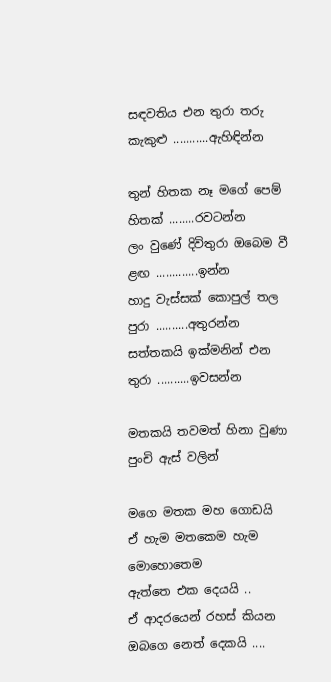සඳවතිය එන තුරා තරු කැකුළු ...........ඇහිඳින්න

තුන් හිතක නෑ මගේ පෙම් හිතක් ........රවටන්න
ලං වුණේ දිවිතුරා ඔබෙම වී ළඟ .............ඉන්න
හාදු වැස්සක් කොපුල් තල පුරා ..........අතුරන්න
සත්තකයි ඉක්මනින් එන තුරා ..........ඉවසන්න

මතකයි තවමත් හිනා වුණා පුංචි ඇස් වලින්

මගෙ මතක මහ ගොඩයි
ඒ හැම මතකෙම හැම මොහොතෙම
ඇත්තෙ එක දෙයයි ..
ඒ ආදරයෙන් රහස් කියන
ඔබගෙ නෙත් දෙකයි ....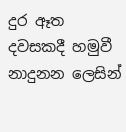දුර ඈත දවසකදී හමුවී
නාදුනන ලෙසින්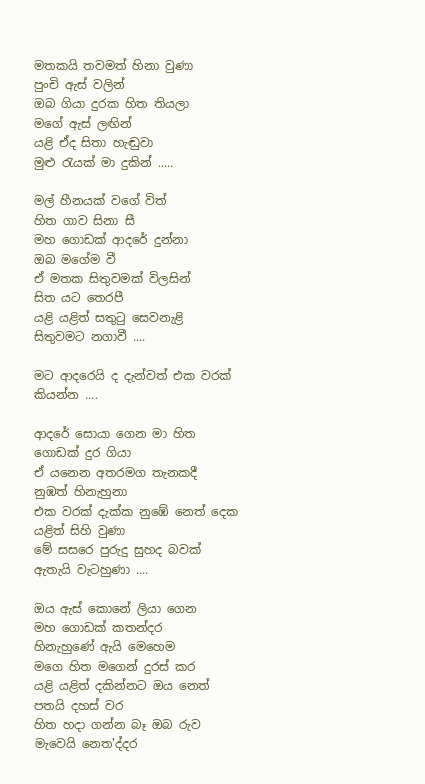මතකයි තවමත් හිනා වුණා
පුංචි ඇස් වලින්
ඔබ ගියා දුරක හිත තියලා
මගේ ඇස් ලඟින්
යළි ඒද සිතා හැඬුවා
මුළු රැයක් මා දුකින් .....

මල් හීනයක් වගේ විත්
හිත ගාව සිනා සී
මහ ගොඩක් ආදරේ දුන්නා
ඔබ මගේම වී
ඒ මතක සිතුවමක් විලසින්
සිත යට තෙරපී
යළි යළිත් සතුටු සෙවනැළි
සිතුවමට නගාවී ....

මට ආදරෙයි ද දැන්වත් එක වරක් කියන්න ....

ආදරේ සොයා ගෙන මා හිත
ගොඩක් දුර ගියා
ඒ යනෙන අතරමග තැනකදී
නුඹත් හිනැහුනා
එක වරක් දැක්ක නුඹේ නෙත් දෙක
යළිත් සිහි වුණා
මේ සසරෙ පුරුදු සුහද බවක්
ඇතැයි වැටහුණා ....

ඔය ඇස් කොනේ ලියා ගෙන
මහ ගොඩක් කතන්දර
හිනැහුණේ ඇයි මෙහෙම
මගෙ හිත මගෙන් දුරස් කර
යළි යළිත් දකින්නට ඔය නෙත්
පතයි දහස් වර
හිත හදා ගන්න බෑ ඔබ රුව
මැවෙයි නෙත'ද්දර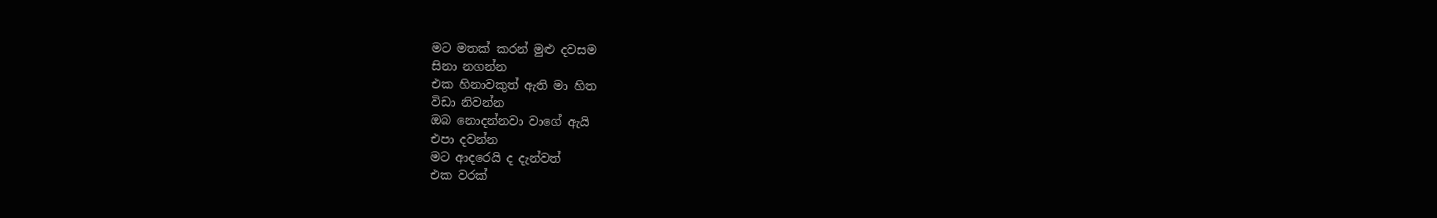මට මතක් කරන් මුළු දවසම
සිනා නගන්න
එක හිනාවකුත් ඇති මා හිත
විඩා නිවන්න
ඔබ නොදන්නවා වාගේ ඇයි
එපා දවන්න
මට ආදරෙයි ද දැන්වත්
එක වරක්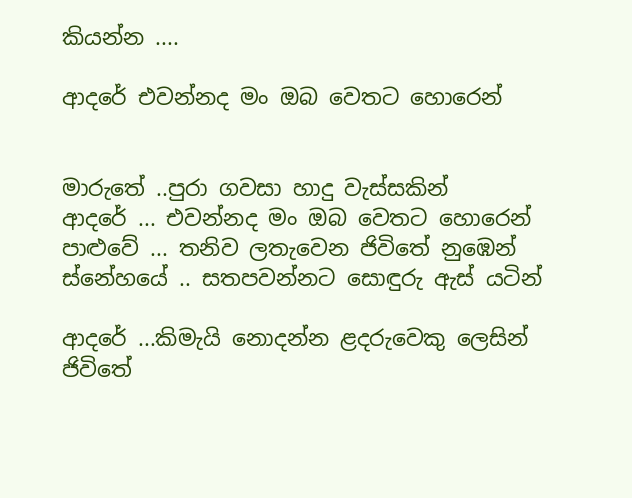කියන්න ....

ආදරේ එවන්නද මං ඔබ වෙතට හොරෙන්


මාරුතේ ..පුරා ගවසා හාදු වැස්සකින්
ආදරේ ... එවන්නද මං ඔබ වෙතට හොරෙන්
පාළුවේ ... තනිව ලතැවෙන ජිවිතේ නුඹෙන්
ස්නේහයේ .. සතපවන්නට සොඳුරු ඇස් යටින්

ආදරේ ...කිමැයි නොදන්න ළදරුවෙකු ලෙසින්
ජිවිතේ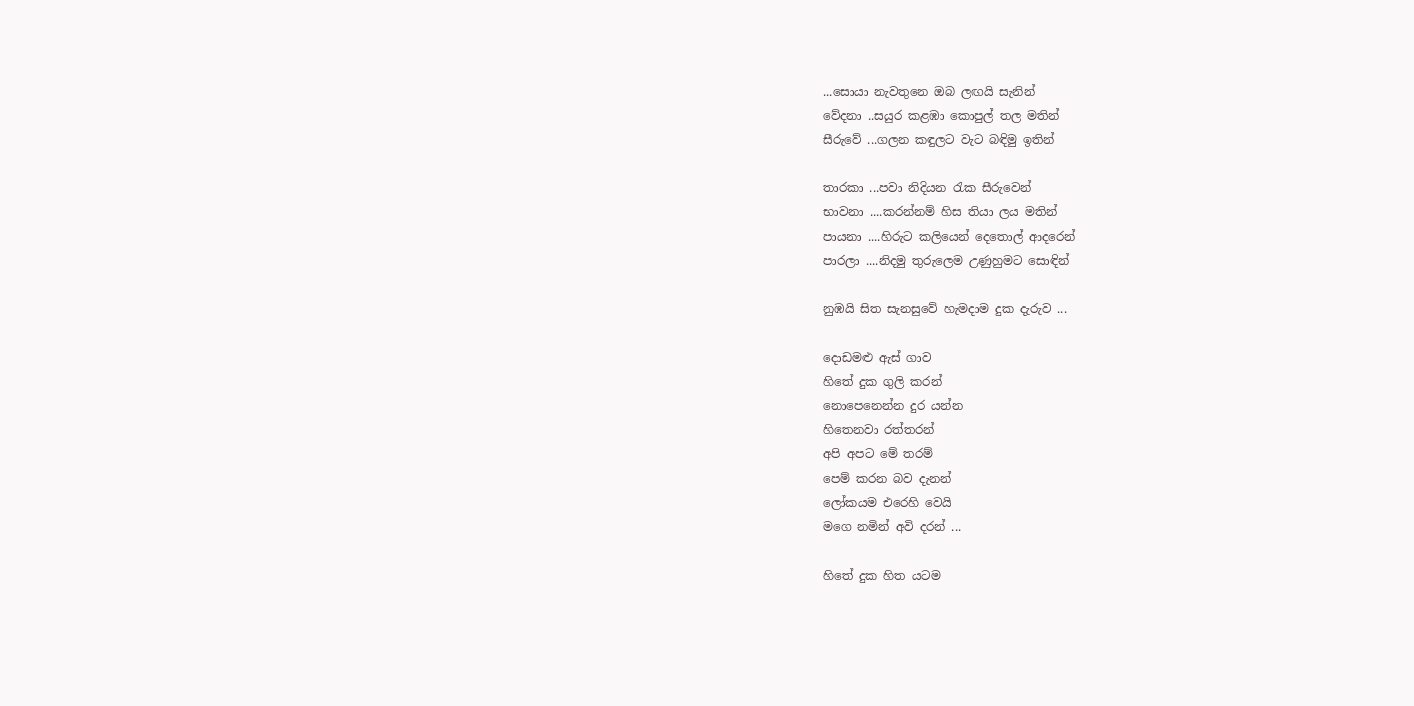...සොයා නැවතුනෙ ඔබ ලඟයි සැනින්
වේදනා ..සයුර කළඹා කොපුල් තල මතින්
සීරුවේ ...ගලන කඳුලට වැට බඳිමු ඉතින්

තාරකා ...පවා නිදියන රැක සීරුවෙන්
භාවනා ....කරන්නම් හිස තියා ලය මතින්
පායනා ....හිරුට කලියෙන් දෙතොල් ආදරෙන්
පාරලා ....නිදමු තුරුලෙම උණුහුමට සොඳින්

නුඹයි සිත සැනසුවේ හැමදාම දුක දැරුව ...

දොඩමළු ඇස් ගාව
හිතේ දුක ගුලි කරන්
නොපෙනෙන්න දුර යන්න
හිතෙනවා රත්තරන්
අපි අපට මේ තරම්
පෙම් කරන බව දැනන්
ලෝකයම එරෙහි වෙයි
මගෙ නමින් අවි දරන් ...

හිතේ දුක හිත යටම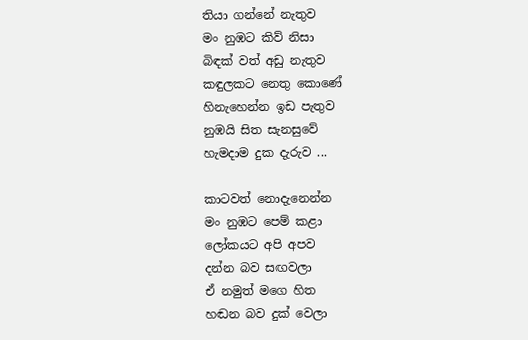තියා ගන්නේ නැතුව
මං නුඹට කිව් නිසා
බිඳක් වත් අඩු නැතුව
කඳුලකට නෙතු කොණේ
හිනැහෙන්න ඉඩ පැතුව
නුඹයි සිත සැනසුවේ
හැමදාම දුක දැරුව ...

කාටවත් නොදැනෙන්න
මං නුඹට පෙම් කළා
ලෝකයට අපි අපව
දන්න බව සඟවලා
ඒ නමුත් මගෙ හිත
හඬන බව දුක් වෙලා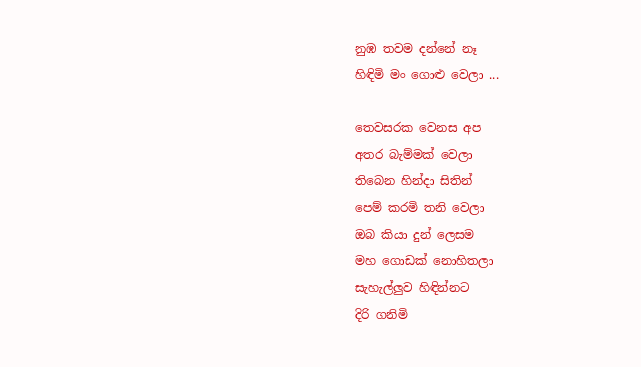නුඹ තවම දන්නේ නෑ
හිඳිමි මං ගොළු වෙලා ...

තෙවසරක වෙනස අප
අතර බැම්මක් වෙලා
තිබෙන හින්දා සිතින්
පෙම් කරමි තනි වෙලා
ඔබ කියා දුන් ලෙසම
මහ ගොඩක් නොහිතලා
සැහැල්ලුව හිඳින්නට
දිරි ගනිමි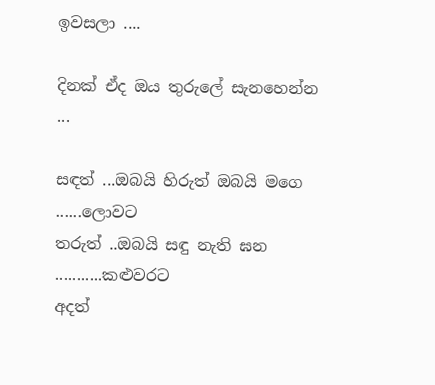ඉවසලා ....

දිනක් ඒද ඔය තුරුලේ සැනහෙන්න ...

සඳත් ...ඔබයි හිරුත් ඔබයි මගෙ ......ලොවට
තරුත් ..ඔබයි සඳු නැති ඝන ...........කළුවරට
අදත්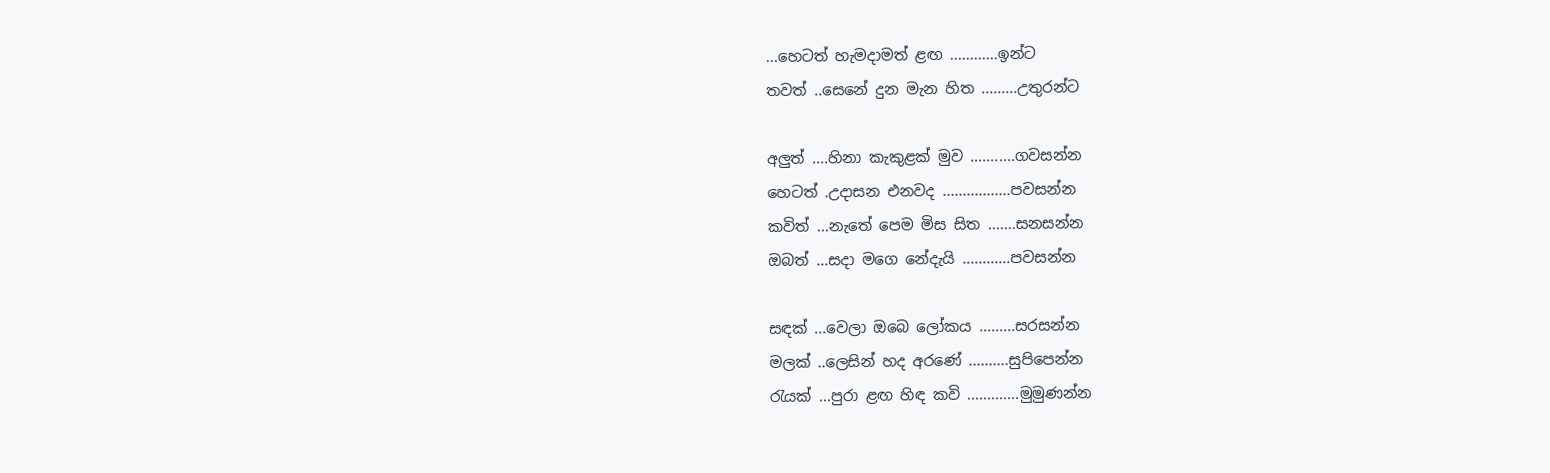...හෙටත් හැමදාමත් ළඟ ............ඉන්ට
තවත් ..සෙනේ දුන මැන හිත .........උතුරන්ට

අලුත් ....හිනා කැකුළක් මුව ...........ගවසන්න
හෙටත් .උදාසන එනවද .................පවසන්න
කවිත් ...නැතේ පෙම මිස සිත .......සනසන්න
ඔබත් ...සදා මගෙ නේදැයි ............පවසන්න

සඳක් ...වෙලා ඔබෙ ලෝකය .........සරසන්න
මලක් ..ලෙසින් හද අරණේ ..........සුපිපෙන්න
රැයක් ...පුරා ළඟ හිඳ කවි .............මුමුණන්න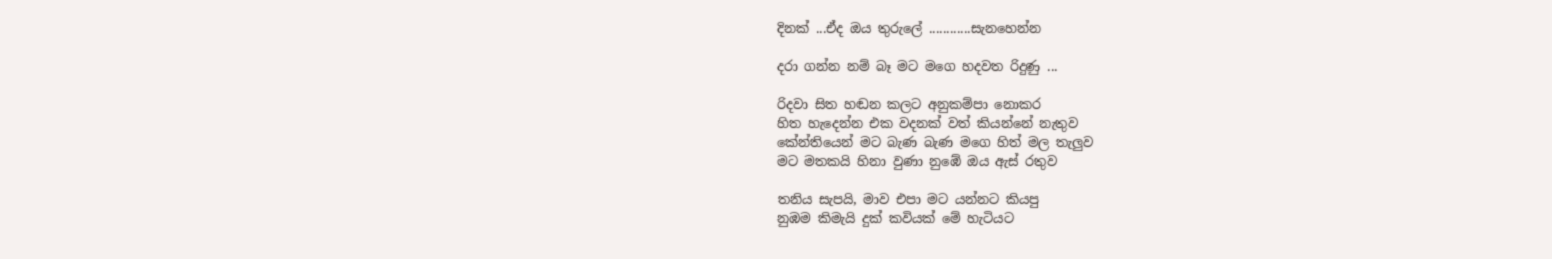දිනක් ...ඒද ඔය තුරුලේ ............සැනහෙන්න

දරා ගන්න නම් බෑ මට මගෙ හදවත රිදුණු ...

රිදවා සිත හඬන කලට අනුකම්පා නොකර
හිත හැදෙන්න එක වදනක් වත් කියන්නේ නැතුව
කේන්තියෙන් මට බැණ බැණ මගෙ හිත් මල තැලුව
මට මතකයි හිනා වුණා නුඹේ ඔය ඇස් රතුව

තනිය සැපයි, මාව එපා මට යන්නට කියපු
නුඹම කිමැයි දුක් කවියක් මේ හැටියට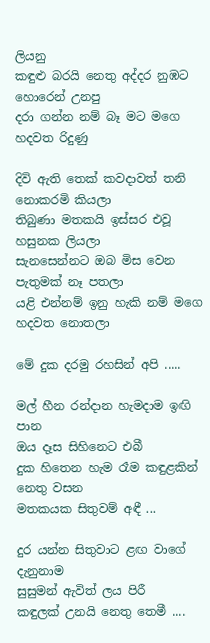ලියනු
කඳුළු බරයි නෙතු අද්දර නුඹට හොරෙන් උනපු
දරා ගන්න නම් බෑ මට මගෙ හදවත රිදුණු

දිවි ඇති තෙක් කවදාවත් තනි නොකරමි කියලා
තිබුණා මතකයි ඉස්සර එවූ හසුනක ලියලා
සැනසෙන්නට ඔබ මිස වෙන පැතුමක් නෑ පතලා
යළි එන්නම් ඉනු හැකි නම් මගෙ හදවත නොතලා

මේ දුක දරමු රහසින් අපි .....

මල් හීන රන්දාන හැමදාම ඉඟි පාන
ඔය දෑස සිහිනෙට එබී
දුක හිතෙන හැම රෑම කඳුළකින් නෙතු වසන
මතකයක සිතුවම් අඳී ...

දුර යන්න සිතුවාට ළඟ වාගේ දැනුනාම
සුසුමන් ඇවිත් ලය පිරී
කඳුලක් උනයි නෙතු තෙමී ....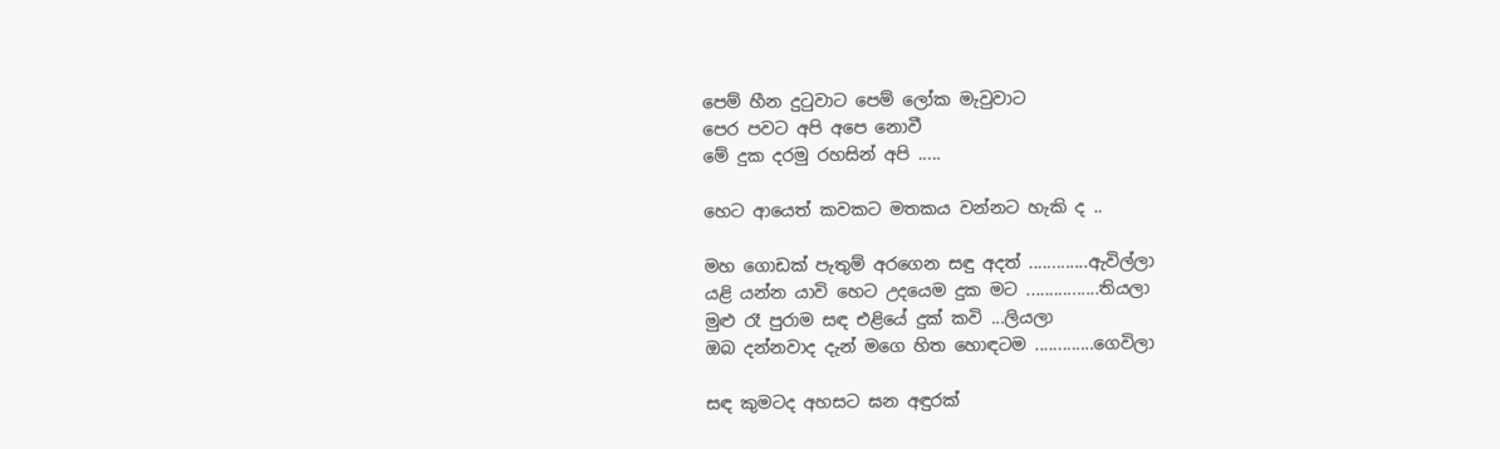පෙම් හීන දුටුවාට පෙම් ලෝක මැවුවාට
පෙර පවට අපි අපෙ නොවී
මේ දුක දරමු රහසින් අපි .....

හෙට ආයෙත් කවකට මතකය වන්නට හැකි ද ..

මහ ගොඩක් පැතුම් අරගෙන සඳු අදත් .............ඇවිල්ලා
යළි යන්න යාවි හෙට උදයෙම දුක මට ................තියලා
මුළු රෑ පුරාම සඳ එළියේ දුක් කවි ...ලියලා
ඔබ දන්නවාද දැන් මගෙ හිත හොඳටම .............ගෙවිලා

සඳ කුමටද අහසට ඝන අඳුරක්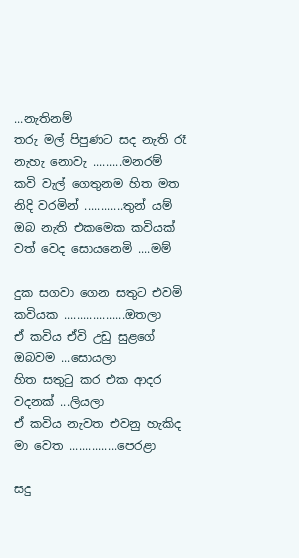...නැතිනම්
තරු මල් පිපුණට සද නැති රෑ නැහැ නොවැ .........මනරම්
කවි වැල් ගෙතුනම හිත මත නිදි වරමින් ............තුන් යම්
ඔබ නැති එකමෙක කවියක් වත් වෙද සොයනෙමි ....මම්

දුක සගවා ගෙන සතුට එවමි කවියක ...................ඔතලා
ඒ කවිය ඒවි උඩු සුළගේ ඔබවම ...සොයලා
හිත සතුටු කර එක ආදර වදනක් ...ලියලා
ඒ කවිය නැවත එවනු හැකිද මා වෙත ...............පෙරළා

සදු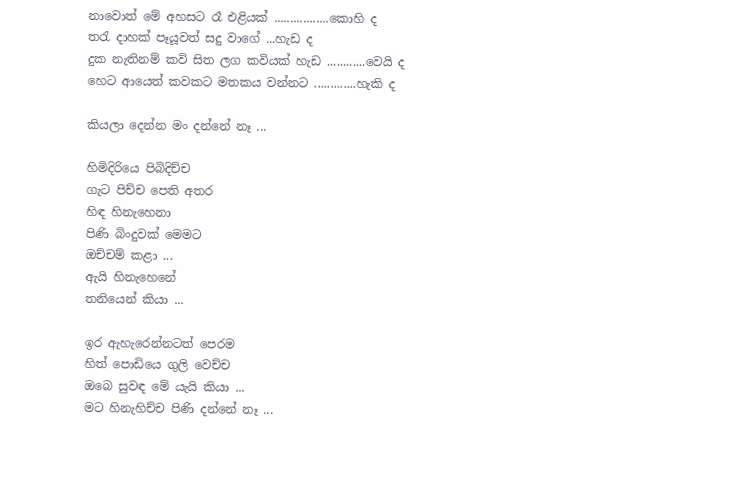නාවොත් මේ අහසට රෑ එළියක් .................කොහි ද
තරැ දාහක් පෑයූවත් සදු වාගේ ...හැඩ ද
දුක නැතිනම් කවි සිත ලග කවියක් හැඩ ............වෙයි ද
හෙට ආයෙත් කවකට මතකය වන්නට .............හැකි ද

කියලා දෙන්න මං දන්නේ නෑ ...

හිමිදිරියෙ පිබිදිච්ච
ගැට පිච්ච පෙති අතර
හිඳ හිනැහෙනා
පිණි බිංදුවක් මෙමට
ඔච්චම් කළා ...
ඇයි හිනැහෙනේ
තනියෙන් කියා ...

ඉර ඇහැරෙන්නටත් පෙරම
හිත් පොඩියෙ ගුලි වෙච්ච
ඔබෙ සුවඳ මේ යැයි කියා ...
මට හිනැහිච්ච පිණි දන්නේ නෑ ...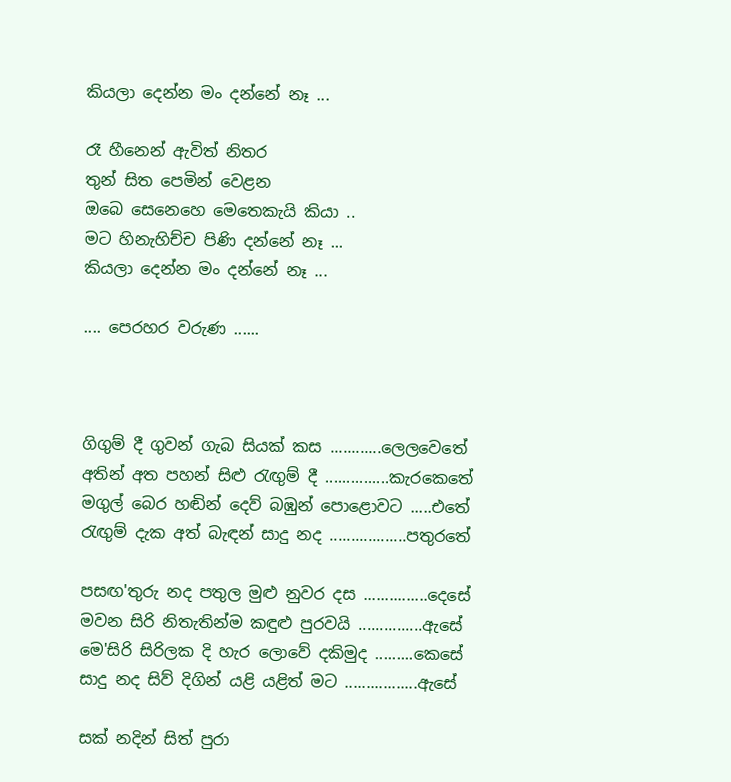කියලා දෙන්න මං දන්නේ නෑ ...

රෑ හීනෙන් ඇවිත් නිතර
තුන් සිත පෙමින් වෙළන
ඔබෙ සෙනෙහෙ මෙතෙකැයි කියා ..
මට හිනැහිච්ච පිණි දන්නේ නෑ ...
කියලා දෙන්න මං දන්නේ නෑ ...

.... පෙරහර වරුණ ......



ගිගුම් දී ගුවන් ගැබ සියක් කස ............ලෙලවෙතේ
අතින් අත පහන් සිළු රැඟුම් දී ...............කැරකෙතේ
මගුල් බෙර හඬින් දෙව් බඹුන් පොළොවට .....එතේ
රැඟුම් දැක අත් බැඳන් සාදු නද ..................පතුරතේ

පසඟ'තුරු නද පතුල මුළු නුවර දස ...............දෙසේ
මවන සිරි නිතැතින්ම කඳුළු පුරවයි ...............ඇසේ
මෙ'සිරි සිරිලක දි හැර ලොවේ දකිමුද .........කෙසේ
සාදු නද සිව් දිගින් යළි යළිත් මට .................ඇසේ

සක් නදින් සිත් පුරා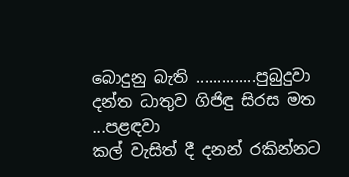බොදුනු බැති ..............පුබුදුවා
දන්ත ධාතුව ගිජිඳු සිරස මත ...පළඳවා
කල් වැසිත් දී දනන් රකින්නට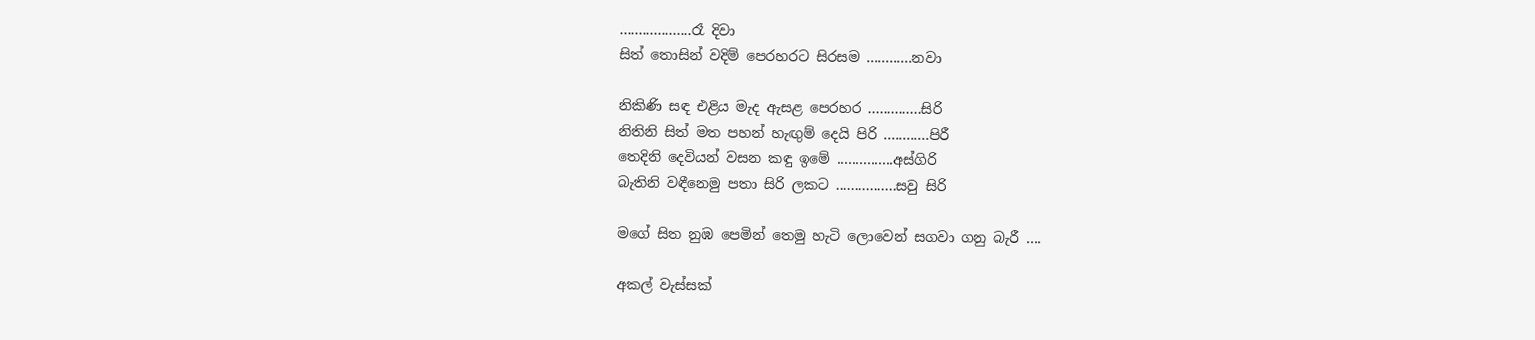...................රෑ දිවා
සිත් තොසින් වදිම් පෙරහරට සිරසම ............නවා

නිකිණි සඳ එළිය මැද ඇසළ පෙරහර ..............සිරි
නිතිනි සිත් මත පහන් හැඟුම් දෙයි පිරි ............පිරී
තෙදිනි දෙවියන් වසන කඳු ඉමේ ...............අස්ගිරි
බැතිනි වඳීනෙමු පතා සිරි ලකට ................සවු සිරි

මගේ සිත නුඹ පෙමින් තෙමු හැටි ලොවෙන් සගවා ගනු බැරී ....

අකල් වැස්සක්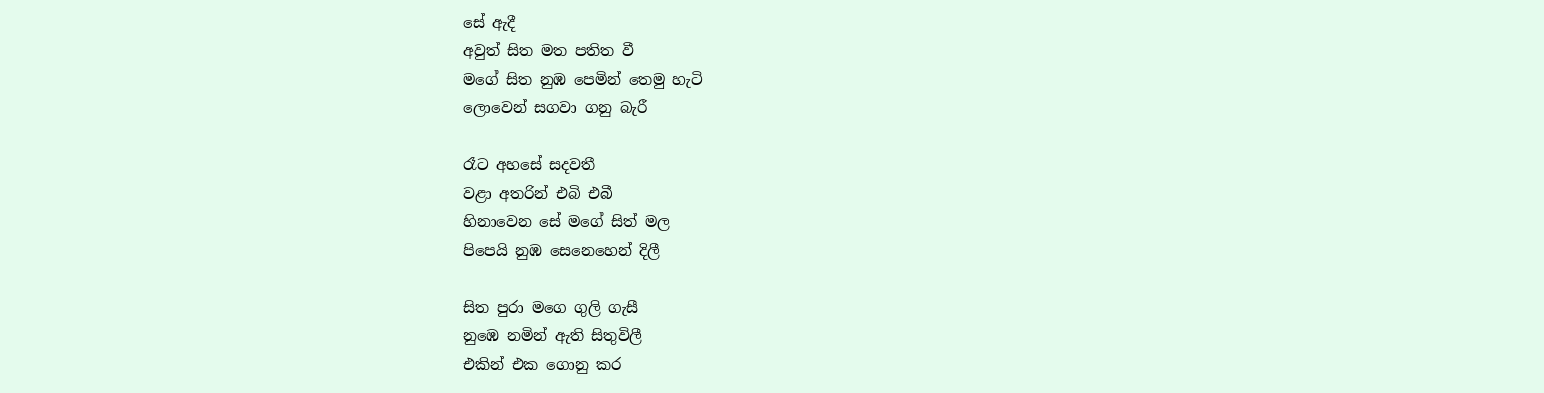සේ ඇදී
අවුත් සිත මත පතිත වී
මගේ සිත නුඹ පෙමින් තෙමු හැටි
ලොවෙන් සගවා ගනු බැරී

රෑට අහසේ සදවතී
වළා අතරින් එබි එබී
හිනාවෙන සේ මගේ සිත් මල
පිපෙයි නුඹ සෙනෙහෙන් දිලී

සිත පුරා මගෙ ගුලි ගැසී
නුඹෙ නමින් ඇති සිතුවිලී
එකින් එක ගොනු කර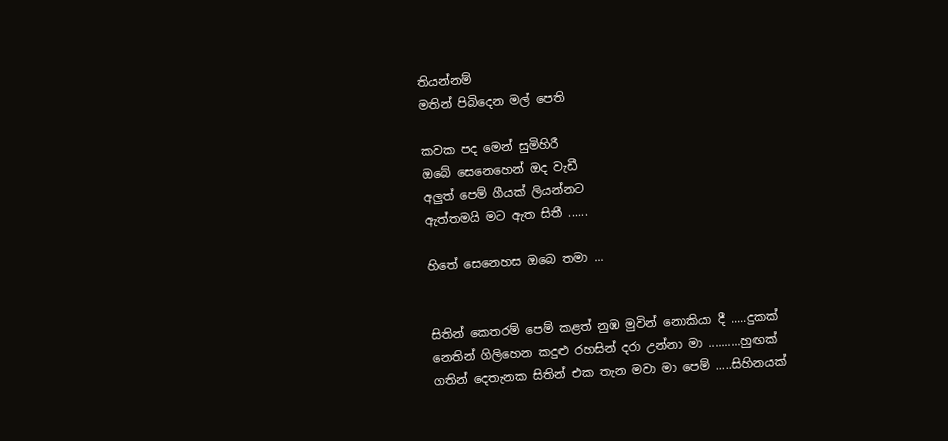තියන්නම්
මතින් පිබිදෙන මල් පෙති

කවක පද මෙන් සුමිහිරී
ඔබේ සෙනෙහෙන් ඔද වැඩී
අලුත් පෙම් ගීයක් ලියන්නට
ඇත්තමයි මට ඇත සිතී ......

හිතේ සෙනෙහස ඔබෙ තමා ...


සිතින් කෙතරම් පෙම් කළත් නුඹ මුවින් නොකියා දී .....දුකක්
නෙතින් ගිලිහෙන කදුළු රහසින් දරා උන්නා මා ..........හුඟක්
ගතින් දෙතැනක සිතින් එක තැන මවා මා පෙම් .....සිහිනයක්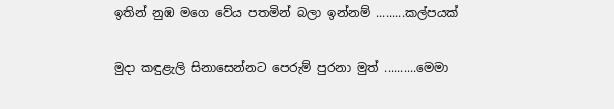ඉතින් නුඹ මගෙ වේය පතමින් බලා ඉන්නම් .........කල්පයක්

මුදා කඳුළැලි සිනාසෙන්නට පෙරුම් පුරනා මුත් ..........මෙමා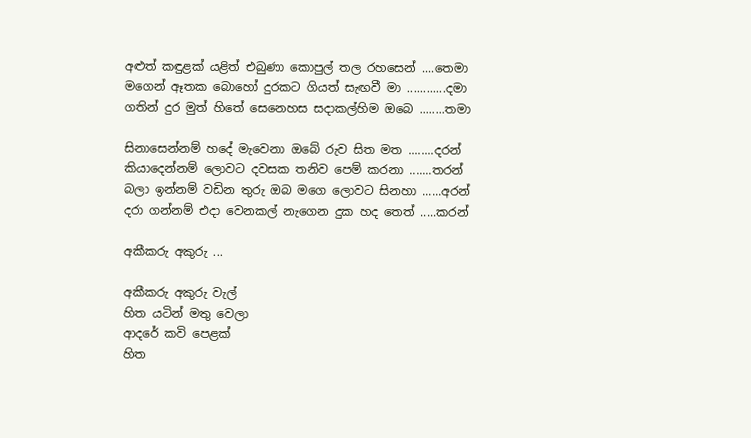අළුත් කඳුළක් යළිත් එබුණා කොපුල් තල රහසෙන් ....තෙමා
මගෙන් ඈතක බොහෝ දුරකට ගියත් සැඟවී මා ............දමා
ගතින් දුර මුත් හිතේ සෙනෙහස සදාකල්හිම ඔබෙ ........තමා

සිනාසෙන්නම් හදේ මැවෙනා ඔබේ රුව සිත මත ........දරන්
කියාදෙන්නම් ලොවට දවසක තනිව පෙම් කරනා .......තරන්
බලා ඉන්නම් වඩින තුරු ඔබ මගෙ ලොවට සිනහා ......අරන්
දරා ගන්නම් එදා වෙනකල් නැගෙන දුක හද තෙත් .....කරන්

අකීකරු අකුරු ...

අකීකරු අකුරු වැල්
හිත යටින් මතු වෙලා
ආදරේ කවි පෙළක්
හිත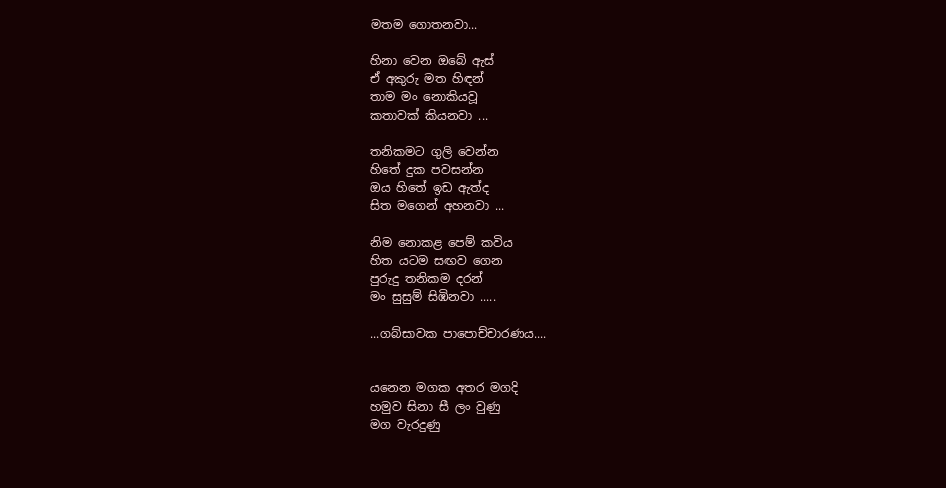මතම ගොතනවා...

හිනා වෙන ඔබේ ඇස්
ඒ අකුරු මත හිඳන්
තාම මං නොකියවූ
කතාවක් කියනවා ...

තනිකමට ගුලි වෙන්න
හිතේ දුක පවසන්න
ඔය හිතේ ඉඩ ඇත්ද
සිත මගෙන් අහනවා ...

නිම නොකළ පෙම් කවිය
හිත යටම සඟව ගෙන
පුරුදු තනිකම දරන්
මං සුසුම් සිඹිනවා .....

...ගබ්සාවක පාපොච්චාරණය....


යනෙන මගක අතර මගදි
හමුව සිනා සී ලං වුණු
මග වැරදුණු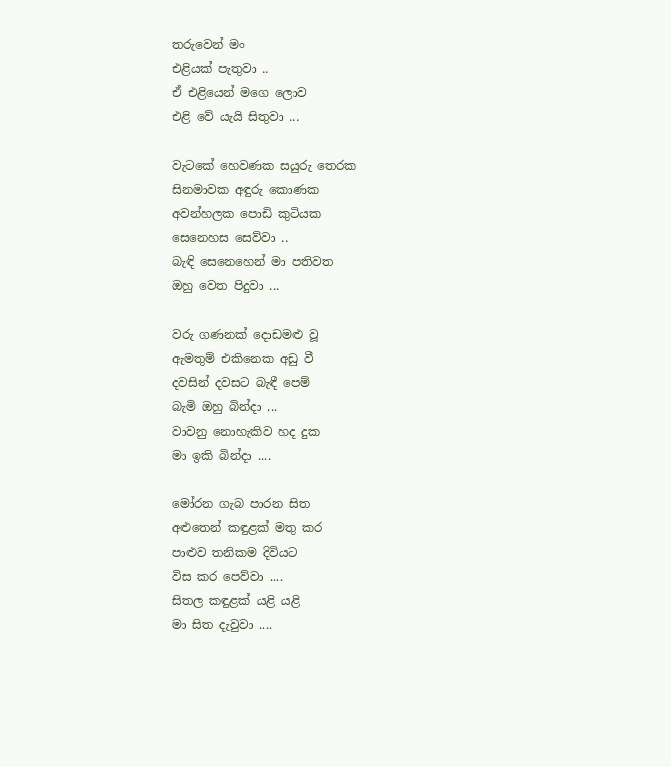තරුවෙන් මං
එළියක් පැතුවා ..
ඒ එළියෙන් මගෙ ලොව
එළි වේ යැයි සිතුවා ...

වැටකේ හෙවණක සයුරු තෙරක
සිනමාවක අඳුරු කොණක
අවන්හලක පොඩි කුටියක
සෙනෙහස සෙව්වා ..
බැඳි සෙනෙහෙන් මා පතිවත
ඔහු වෙත පිදුවා ...

වරු ගණනක් දොඩමළු වූ
ඇමතුම් එකිනෙක අඩු වී
දවසින් දවසට බැඳී පෙම්
බැමි ඔහු බින්දා ...
වාවනු නොහැකිව හද දුක
මා ඉකි බින්දා ....

මෝරන ගැබ පාරන සිත
අළුතෙන් කඳුළක් මතු කර
පාළුව තනිකම දිවියට
විස කර පෙව්වා ....
සිතල කඳුළක් යළි යළි
මා සිත දැවුවා ....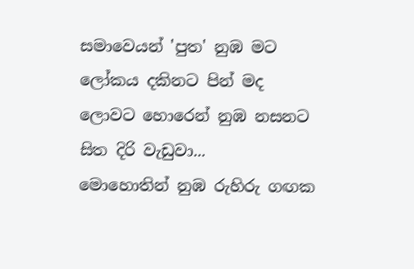සමාවෙයන් 'පුත' නුඹ මට
ලෝකය දකිනට පින් මද
ලොවට හොරෙන් නුඹ නසනට
සිත දිරි වැඩුවා...
මොහොතින් නුඹ රුහිරු ගඟක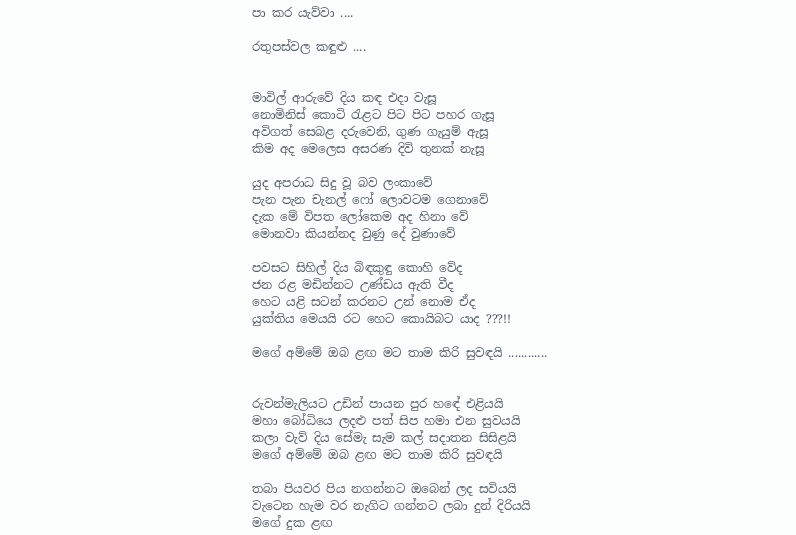පා කර යැව්වා ....

රතුපස්වල කඳුළු ....


මාවිල් ආරුවේ දිය කඳ එදා වැසූ
නොමිනිස් කොටි රැළට පිට පිට පහර ගැසූ
අවිගත් සෙබළ දරුවෙනි, ගුණ ගැයුම් ඇසූ
කිම අද මෙලෙස අසරණ දිවි තුනක් නැසූ

යුද අපරාධ සිදු වූ බව ලංකාවේ
පැන පැන චැනල් ෆෝ ලොවටම ගෙනාවේ
දැක මේ විපත ලෝකෙම අද හිනා වේ
මොනවා කියන්නද වුණු දේ වුණාවේ

පවසට සිහිල් දිය බිඳකුඳු කොහි වේද
ජන රළ මඩින්නට උණ්ඩය ඇති වීද
හෙට යළි සටන් කරනට උන් නොම ඒද
යුක්තිය මෙයයි රට හෙට කොයිබට යාද ???!!

මගේ අම්මේ ඔබ ළඟ මට තාම කිරි සුවඳයි ............


රුවන්මැලියට උඩින් පායන පුර හඳේ එළියයි
මහා බෝධියෙ ලදළු පත් සිප හමා එන සුවයයි
කලා වැව් දිය සේමැ සැම කල් සදාතන සිසිළයි
මගේ අම්මේ ඔබ ළඟ මට තාම කිරි සුවඳයි

තබා පියවර පිය නගන්නට ඔබෙන් ලද සවියයි
වැටෙන හැම වර නැගිට ගන්නට ලබා දුන් දිරියයි
මගේ දුක ළඟ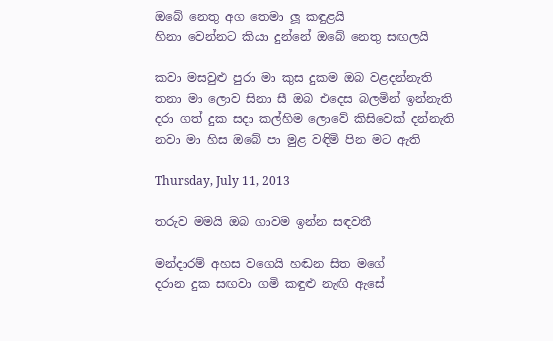ඔබේ නෙතු අග තෙමා ලූ කඳුළයි
හිනා වෙන්නට කියා දුන්නේ ඔබේ නෙතු සඟලයි

කවා මසවුළු පුරා මා කුස දුකම ඔබ වළදන්නැති
තනා මා ලොව සිනා සී ඔබ එදෙස බලමින් ඉන්නැති
දරා ගත් දුක සදා කල්හිම ලොවේ කිසිවෙක් දන්නැති
නවා මා හිස ඔබේ පා මුළ වඳිමි පින මට ඇති

Thursday, July 11, 2013

තරුව මමයි ඔබ ගාවම ඉන්න සඳවතී

මන්දාරම් අහස වගෙයි හඬන සිත මගේ
දරාන දුක සඟවා ගමි කඳුළු නැඟි ඇසේ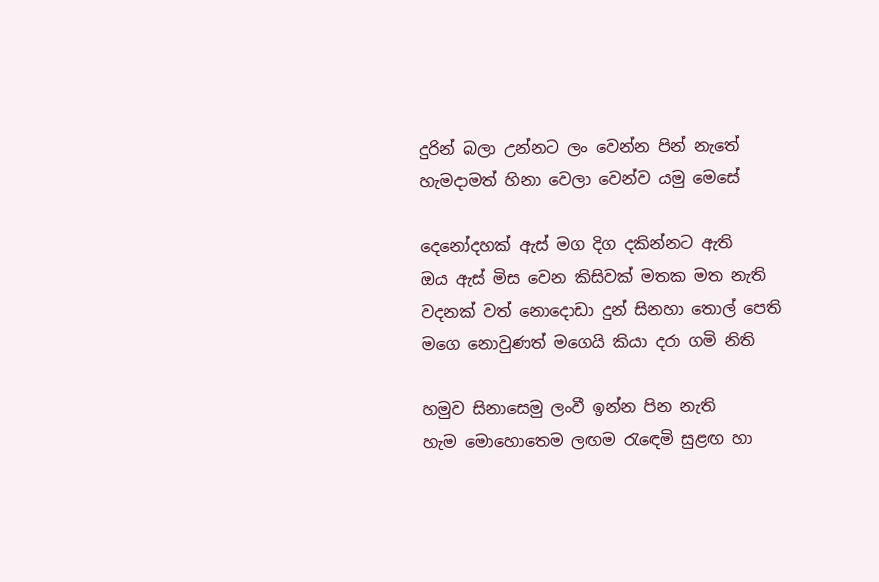දුරින් බලා උන්නට ලං වෙන්න පින් නැතේ
හැමදාමත් හිනා වෙලා වෙන්ව යමු මෙසේ

දෙනෝදහක් ඇස් මග දිග දකින්නට ඇති
ඔය ඇස් මිස වෙන කිසිවක් මතක මත නැති
වදනක් වත් නොදොඩා දුන් සිනහා තොල් පෙති
මගෙ නොවුණත් මගෙයි කියා දරා ගමි නිති

හමුව සිනාසෙමු ලංවී ඉන්න පින නැති
හැම මොහොතෙම ලඟම රැඳෙමි සුළඟ හා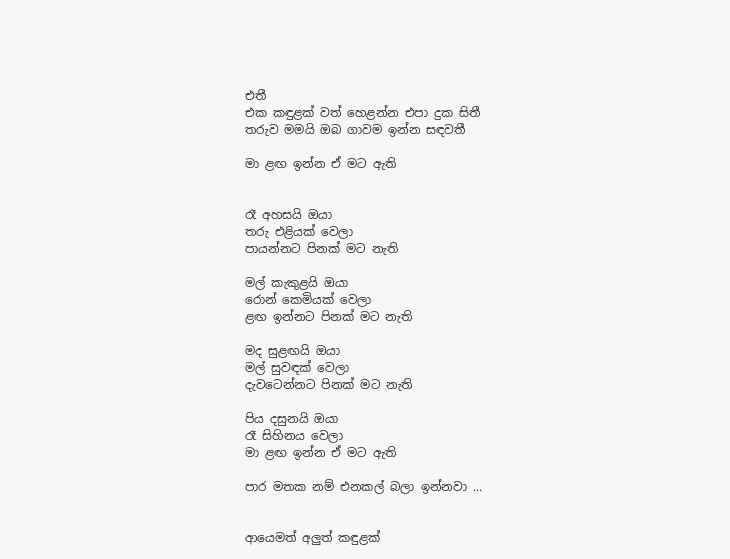එතී
එක කඳුළක් වත් හෙළන්න එපා දුක සිතී
තරුව මමයි ඔබ ගාවම ඉන්න සඳවතී

මා ළඟ ඉන්න ඒ මට ඇති


රෑ අහසයි ඔයා
තරු එළියක් වෙලා
පායන්නට පිනක් මට නැති

මල් කැකුළයි ඔයා
රොන් කෙමියක් වෙලා
ළඟ ඉන්නට පිනක් මට නැති

මද සුළඟයි ඔයා
මල් සුවඳක් වෙලා
දැවටෙන්නට පිනක් මට නැති

පිය දසුනයි ඔයා
රෑ සිහිනය වෙලා
මා ළඟ ඉන්න ඒ මට ඇති

පාර මතක නම් එනකල් බලා ඉන්නවා ...


ආයෙමත් අලුත් කඳුළක්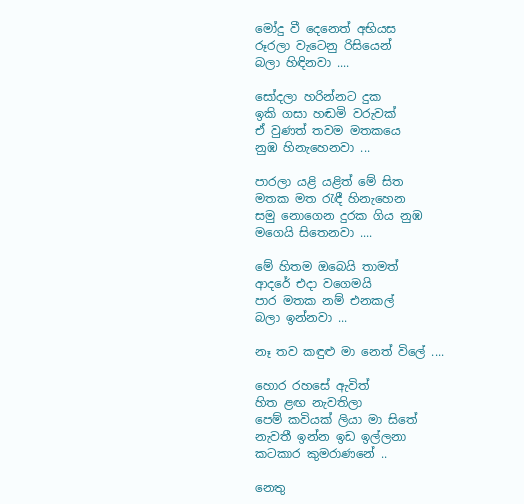මෝදු වී දෙනෙත් අභියස
රූරලා වැටෙනු රිසියෙන්
බලා හිඳිනවා ....

සෝදලා හරින්නට දුක
ඉකි ගසා හඬමි වරුවක්
ඒ වුණත් තවම මතකයෙ
නුඹ හිනැහෙනවා ...

පාරලා යළි යළිත් මේ සිත
මතක මත රැඳී හිනැහෙන
සමු නොගෙන දුරක ගිය නුඹ
මගෙයි සිතෙනවා ....

මේ හිතම ඔබෙයි තාමත්
ආදරේ එදා වගෙමයි
පාර මතක නම් එනකල්
බලා ඉන්නවා ...

නෑ තව කඳුළු මා නෙත් විලේ ....

හොර රහසේ ඇවිත්
හිත ළඟ නැවතිලා
පෙම් කවියක් ලියා මා සිතේ
නැවතී ඉන්න ඉඩ ඉල්ලනා
කටකාර කුමරාණනේ ..

නෙතු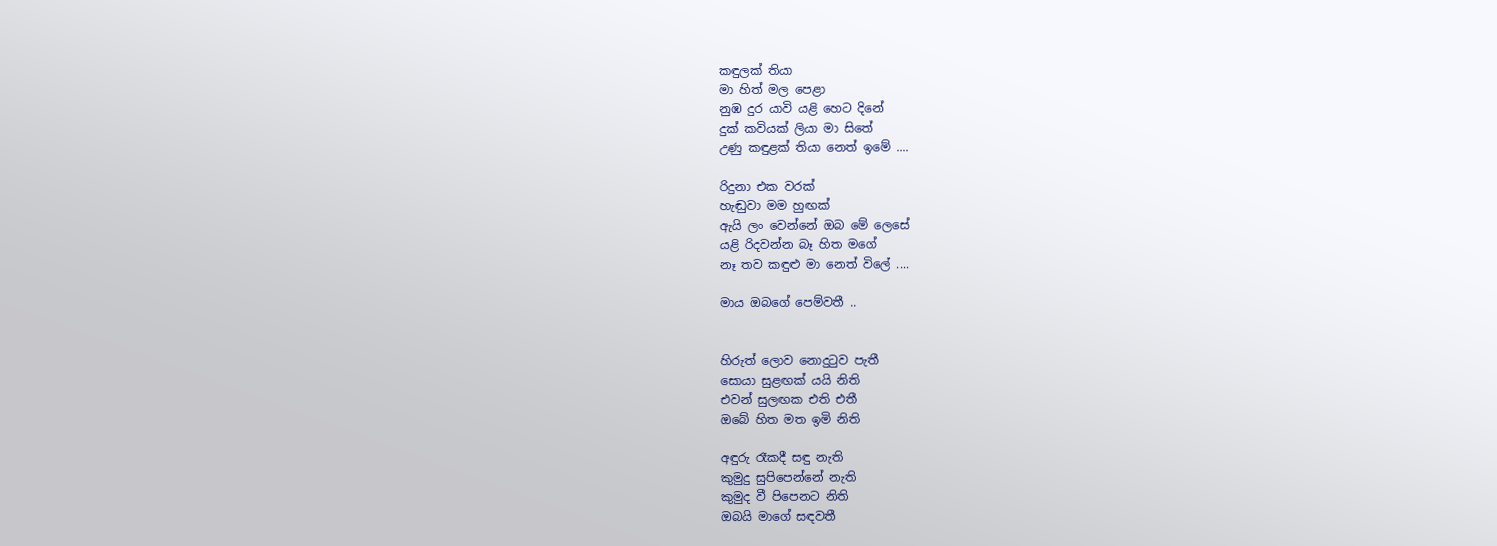කඳුලක් තියා
මා හිත් මල පෙළා
නුඹ දුර යාවි යළි හෙට දිනේ
දුක් කවියක් ලියා මා සිතේ
උණු කඳුළක් තියා නෙත් ඉමේ ....

රිදුනා එක වරක්
හැඬුවා මම හුඟක්
ඇයි ලං වෙන්නේ ඔබ මේ ලෙසේ
යළි රිදවන්න බෑ හිත මගේ
නෑ තව කඳුළු මා නෙත් විලේ ....

මාය ඔබගේ පෙම්වතී ..


හිරුත් ලොව නොදුටුව පැතී
සොයා සුළඟක් යයි නිති
එවන් සුලඟක එති එතී
ඔබේ හිත මත ඉමි නිති

අඳුරු රෑකදී සඳු නැති
කුමුදු සුපිපෙන්නේ නැති
කුමුද වී පිපෙනට නිති
ඔබයි මාගේ සඳවතී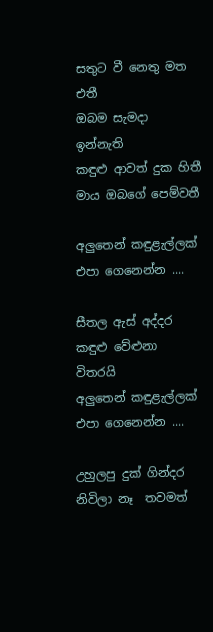සතුට වී නෙතු මත එතී
ඔබම සැමදා ඉන්නැති
කඳුළු ආවත් දුක හිතී
මාය ඔබගේ පෙම්වතී

අලුතෙන් කඳුළැල්ලක් එපා ගෙනෙන්න ....

සීතල ඇස් අද්දර
කඳුළු වේළුනා විතරයි
අලුතෙන් කඳුළැල්ලක්
එපා ගෙනෙන්න ....

උහුලපු දුක් ගින්දර
නිවිලා නෑ  තවමත්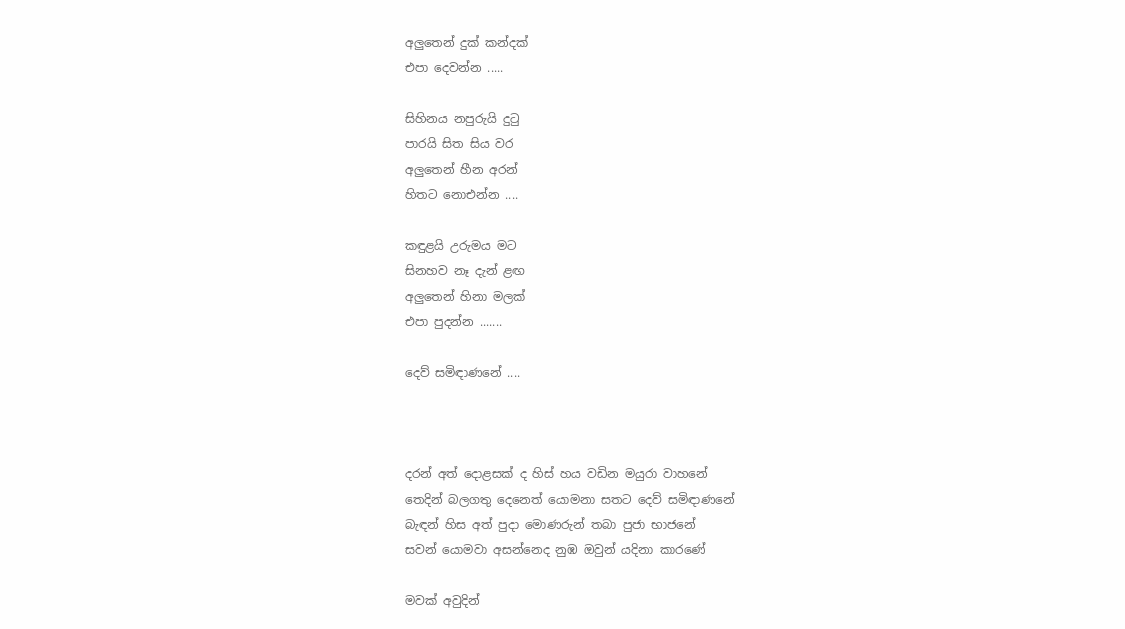අලුතෙන් දුක් කන්දක්
එපා දෙවන්න .....

සිහිනය නපුරුයි දුටු
පාරයි සිත සිය වර
අලුතෙන් හීන අරන්
හිතට නොඑන්න ....

කඳුළයි උරුමය මට
සිනහව නෑ දැන් ළඟ
අලුතෙන් හිනා මලක්
එපා පුදන්න .......

දෙව් සමිඳාණනේ ....



දරන් අත් දොළසක් ද හිස් හය වඩින මයුරා වාහනේ
තෙදින් බලගතු දෙනෙත් යොමනා සතට දෙව් සමිඳාණනේ
බැඳන් හිස අත් පුදා මොණරුන් තබා පුජා භාජනේ
සවන් යොමවා අසන්නෙද නුඹ ඔවුන් යදිනා කාරණේ

මවක් අවුදින්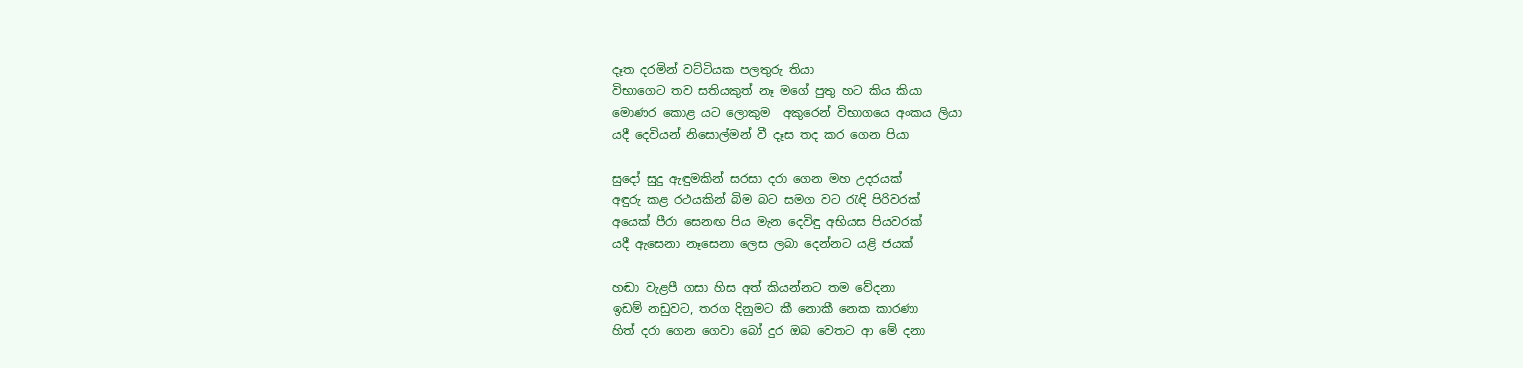දෑත දරමින් වට්ටියක පලතුරු තියා
විභාගෙට තව සතියකුත් නෑ මගේ පුතු හට කිය කියා
මොණර කොළ යට ලොකුම  අකුරෙන් විභාගයෙ අංකය ලියා
යදී දෙවියන් නිසොල්මන් වී දෑස තද කර ගෙන පියා

සුදෝ සුදු ඇඳුමකින් සරසා දරා ගෙන මහ උදරයක්
අඳුරු කළ රථයකින් බිම බට සමග වට රැඳි පිරිවරක්
අයෙක් පීරා සෙනඟ පිය මැන දෙවිඳු අභියස පියවරක්
යදී ඇසෙනා නෑසෙනා ලෙස ලබා දෙන්නට යළි ජයක්

හඬා වැළපී ගසා හිස අත් කියන්නට තම වේදනා
ඉඩම් නඩුවට, තරග දිනුමට කී නොකී නෙක කාරණා
හිත් දරා ගෙන ගෙවා බෝ දුර ඔබ වෙතට ආ මේ දනා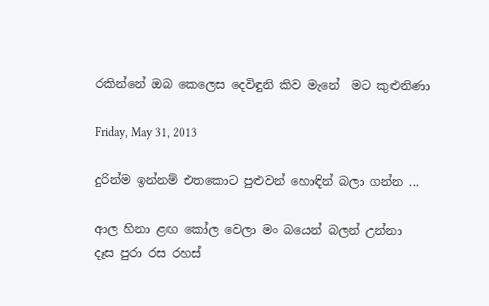රකින්නේ ඔබ කෙලෙස දෙවිඳුනි කිව මැනේ  මට කුළුනිණා

Friday, May 31, 2013

දුරින්ම ඉන්නම් එතකොට පුළුවන් හොඳින් බලා ගන්න ...

ආල හිනා ළඟ කෝල වෙලා මං බයෙන් බලන් උන්නා
දෑස පුරා රස රහස්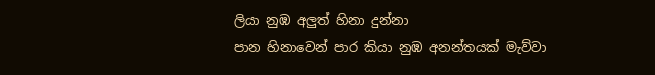ලියා නුඹ අලුත් හිනා දුන්නා
පාන හිනාවෙන් පාර කියා නුඹ අනන්තයක් මැව්වා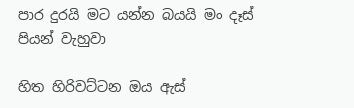පාර දුරයි මට යන්න බයයි මං දෑස් පියන් වැහුවා

හිත හිරිවට්ටන ඔය ඇස්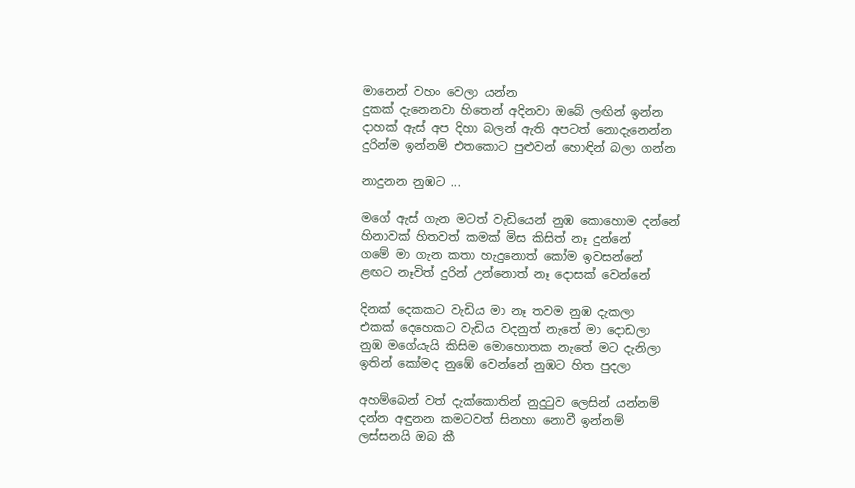මානෙන් වහං වෙලා යන්න
දුකක් දැනෙනවා හිතෙන් අදිනවා ඔබේ ලඟින් ඉන්න
දාහක් ඇස් අප දිහා බලන් ඇති අපටත් නොදැනෙන්න
දුරින්ම ඉන්නම් එතකොට පුළුවන් හොඳින් බලා ගන්න

නාදුනන නුඹට ...

මගේ ඇස් ගැන මටත් වැඩියෙන් නුඹ කොහොම දන්නේ
හිනාවක් හිතවත් කමක් මිස කිසිත් නෑ දුන්නේ
ගමේ මා ගැන කතා හැදුනොත් කෝම ඉවසන්නේ
ළඟට නෑවිත් දුරින් උන්නොත් නෑ දොසක් වෙන්නේ

දිනක් දෙකකට වැඩිය මා නෑ තවම නුඹ දැකලා
එකක් දෙහෙකට වැඩිය වදනුත් නැතේ මා දොඩලා
නුඹ මගේයැයි කිසිම මොහොතක නැතේ මට දැනිලා
ඉතින් කෝමද නුඹේ වෙන්නේ නුඹට හිත පුදලා

අහම්බෙන් වත් දැක්කොතින් නුදුටුව ලෙසින් යන්නම්
දන්න අඳුනන කමටවත් සිනහා නොවී ඉන්නම්
ලස්සනයි ඔබ කී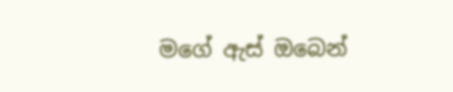මගේ ඇස් ඔබෙන්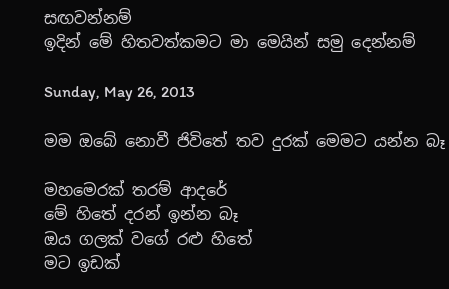සඟවන්නම්
ඉදින් මේ හිතවත්කමට මා මෙයින් සමු දෙන්නම්

Sunday, May 26, 2013

මම ඔබේ නොවී ජිවිතේ තව දුරක් මෙමට යන්න බෑ

මහමෙරක් තරම් ආදරේ
මේ හිතේ දරන් ඉන්න බෑ
ඔය ගලක් වගේ රළු හිතේ
මට ඉඩක්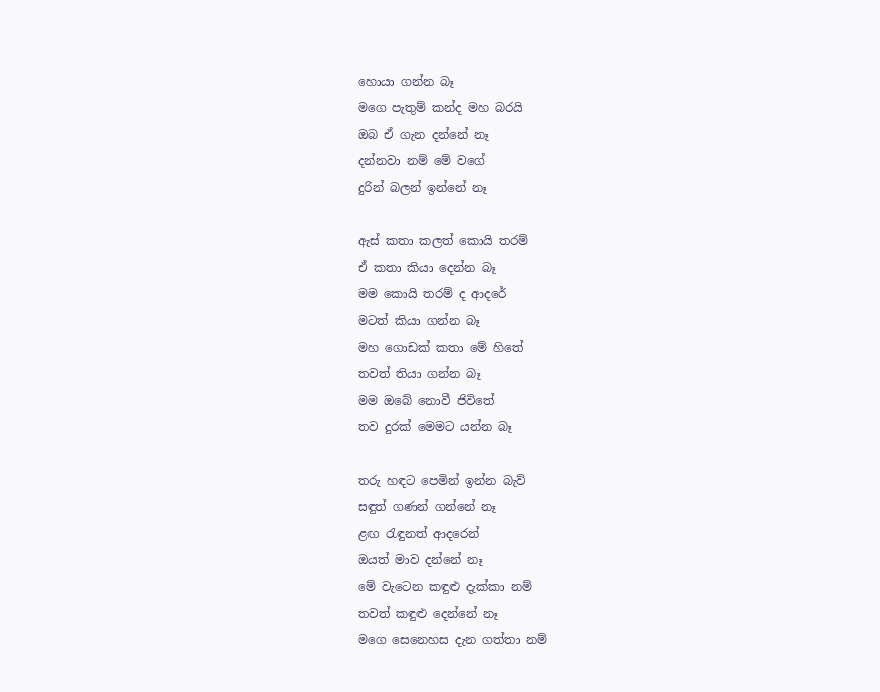හොයා ගන්න බෑ
මගෙ පැතුම් කන්ද මහ බරයි
ඔබ ඒ ගැන දන්නේ නෑ
දන්නවා නම් මේ වගේ
දුරින් බලන් ඉන්නේ නෑ

ඇස් කතා කලත් කොයි තරම්
ඒ කතා කියා දෙන්න බෑ
මම කොයි තරම් ද ආදරේ
මටත් කියා ගන්න බෑ
මහ ගොඩක් කතා මේ හිතේ
තවත් තියා ගන්න බෑ
මම ඔබේ නොවී ජිවිතේ
තව දුරක් මෙමට යන්න බෑ

තරු හඳට පෙමින් ඉන්න බැව්
සඳුත් ගණන් ගන්නේ නෑ
ළඟ රැඳුනත් ආදරෙන්
ඔයත් මාව දන්නේ නෑ
මේ වැටෙන කඳුළු දැක්කා නම්
තවත් කඳුළු දෙන්නේ නෑ
මගෙ සෙනෙහස දැන ගත්තා නම්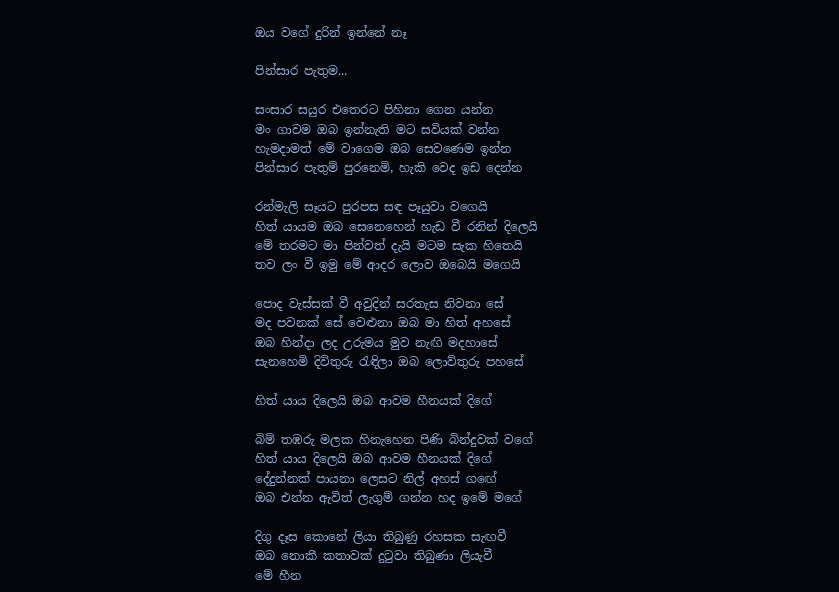ඔය වගේ දුරින් ඉන්නේ නෑ

පින්සාර පැතුම...

සංසාර සයුර එතෙරට පිහිනා ගෙන යන්න
මං ගාවම ඔබ ඉන්නැති මට සවියක් වන්න
හැමදාමත් මේ වාගෙම ඔබ සෙවණෙම ඉන්න
පින්සාර පැතුම් පුරනෙමි, හැකි වෙද ඉඩ දෙන්න

රන්මැලි සෑයට පුරපස සඳ පෑයුවා වගෙයි
හිත් යායම ඔබ සෙනෙහෙන් හැඩ වී රනින් දිලෙයි
මේ තරමට මා පින්වත් දැයි මටම සැක හිතෙයි
තව ලං වී ඉමු මේ ආදර ලොව ඔබෙයි මගෙයි

පොද වැස්සක් වී අවුදින් සරතැස නිවනා සේ
මද පවනක් සේ වෙළුනා ඔබ මා හිත් අහසේ
ඔබ හින්දා ලද උරුමය මුව නැඟි මදහාසේ
සැනහෙමි දිවිතුරු රැඳිලා ඔබ ලොව්තුරු පහසේ

හිත් යාය දිලෙයි ඔබ ආවම හීනයක් දිගේ

බිම් තඹරු මලක හිනැහෙන පිණි බින්දුවක් වගේ
හිත් යාය දිලෙයි ඔබ ආවම හීනයක් දිගේ
දේදුන්නක් පායනා ලෙසට නිල් අහස් ගඟේ
ඔබ එන්න ඇවිත් ලැගුම් ගන්න හද ඉමේ මගේ

දිගු දෑස කොනේ ලියා තිබුණු රහසක සැඟවී
ඔබ නොකී කතාවක් දුටුවා තිබුණා ලියැවී
මේ හීන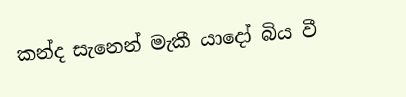කන්ද සැනෙන් මැකී යාදෝ බිය වී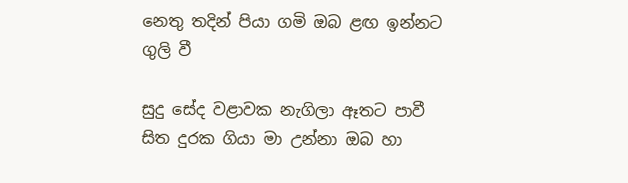නෙතු තදින් පියා ගමි ඔබ ළඟ ඉන්නට ගුලි වී

සුදු සේද වළාවක නැගිලා ඈතට පාවී
සිත දුරක ගියා මා උන්නා ඔබ හා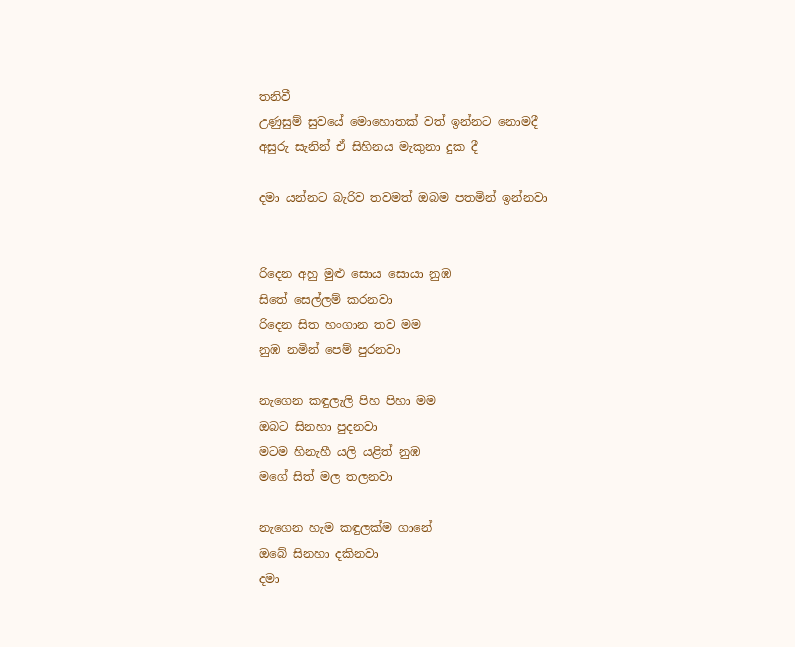තනිවී
උණුසුම් සුවයේ මොහොතක් වත් ඉන්නට නොමදී
අසුරු සැනින් ඒ සිහිනය මැකුනා දුක දී

දමා යන්නට බැරිව තවමත් ඔබම පතමින් ඉන්නවා


රිදෙන අහු මුළු සොය සොයා නුඹ
සිතේ සෙල්ලම් කරනවා
රිදෙන සිත හංගාන තව මම
නුඹ නමින් පෙම් පුරනවා

නැගෙන කඳුලැලි පිහ පිහා මම
ඔබට සිනහා පුදනවා
මටම හිනැහී යලි යළිත් නුඹ
මගේ සිත් මල තලනවා

නැගෙන හැම කඳුලක්ම ගානේ
ඔබේ සිනහා දකිනවා
දමා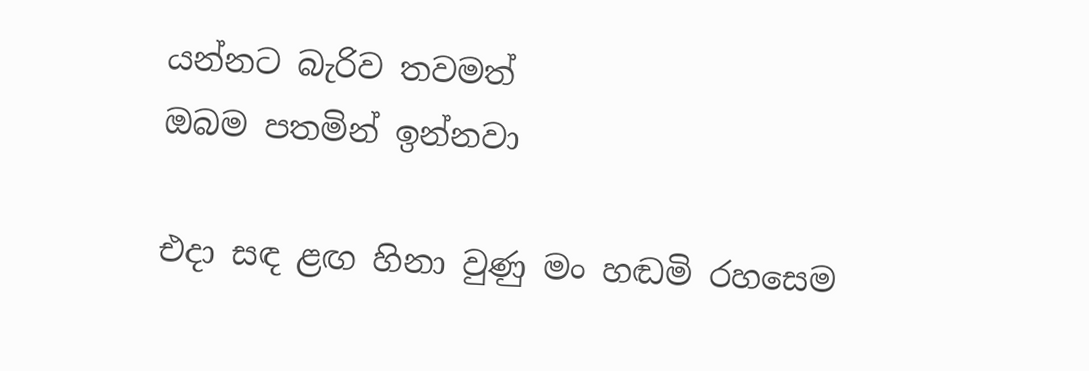යන්නට බැරිව තවමත්
ඔබම පතමින් ඉන්නවා

එදා සඳ ළඟ හිනා වුණු මං හඬමි රහසෙම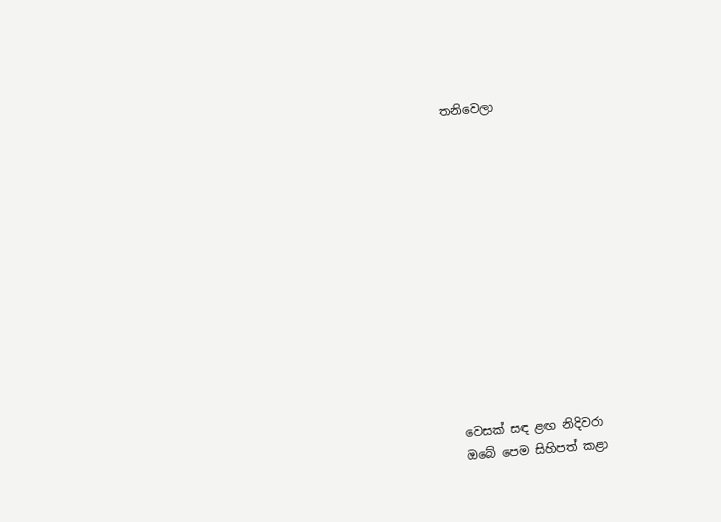තනිවෙලා













වෙසක් සඳ ළඟ නිදිවරා
ඔබේ පෙම සිහිපත් කළා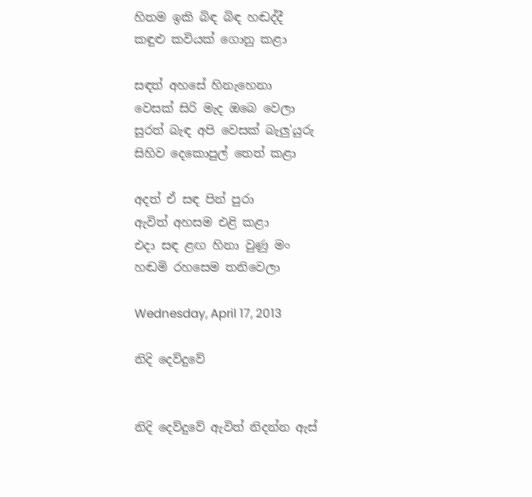හිතම ඉකි බිඳ බිඳ හඬද්දී
කඳුළු කවියක් ගොනු කළා

සඳත් අහසේ හිනැහෙනා
වෙසක් සිරි මැද ඔබෙ වෙලා
සුරත් බැඳ අපි වෙසක් බැලු'යුරු
සිහිව දෙකොපුල් තෙත් කළා

අදත් ඒ සඳ පින් පුරා
ඇවිත් අහසම එළි කළා
එදා සඳ ළඟ හිනා වුණු මං
හඬමි රහසෙම තනිවෙලා

Wednesday, April 17, 2013

නිදි දෙව්දුවේ


නිදි දෙව්දුවේ ඇවිත් නිදන්න ඇස්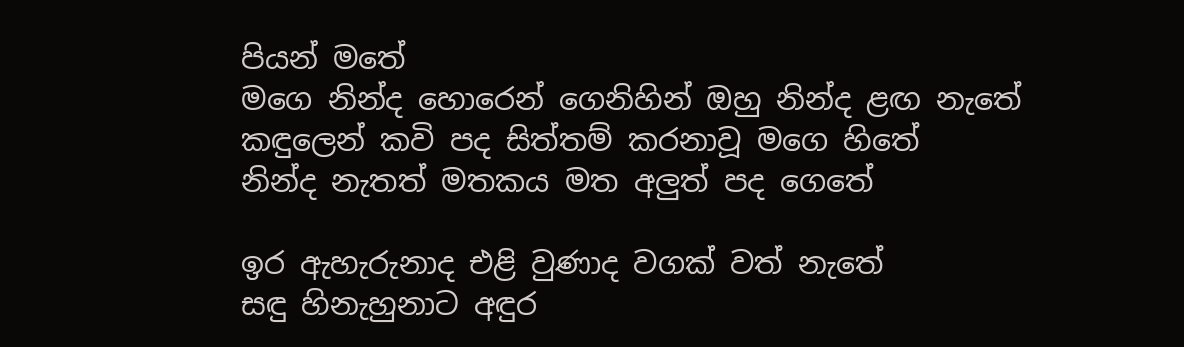පියන් මතේ
මගෙ නින්ද හොරෙන් ගෙනිහින් ඔහු නින්ද ළඟ නැතේ
කඳුලෙන් කවි පද සිත්තම් කරනාවූ මගෙ හිතේ
නින්ද නැතත් මතකය මත අලුත් පද ගෙතේ

ඉර ඇහැරුනාද එළි වුණාද වගක් වත් නැතේ
සඳු හිනැහුනාට අඳුර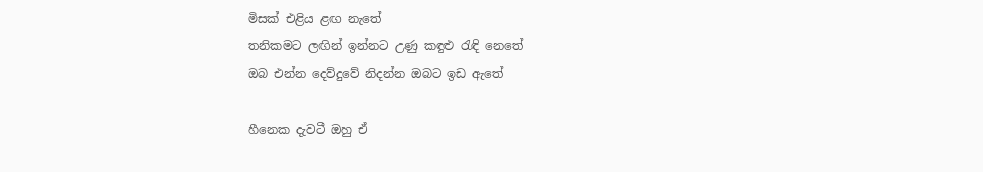මිසක් එළිය ළඟ නැතේ
තනිකමට ලඟින් ඉන්නට උණු කඳුළු රැඳි නෙතේ
ඔබ එන්න දෙව්දුවේ නිදන්න ඔබට ඉඩ ඇතේ

හීනෙක දැවටී ඔහු ඒ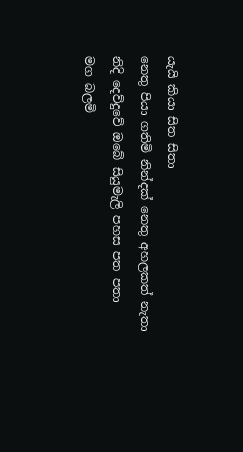යැයි කියා සිත සිතා
නෙතු පියා ගතිමි නින්දක් නෙතු අහලකත් නැතා
නිදි දෙව්දුවේ ඔබේ සියුමැලි පහස පත පතා
මග බලමි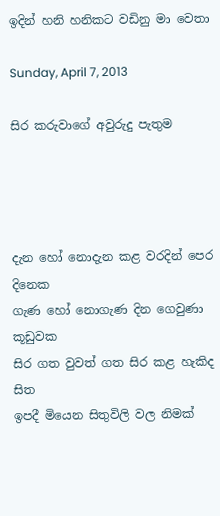ඉදින් හනි හනිකට වඩිනු මා වෙතා

Sunday, April 7, 2013

සිර කරුවාගේ අවුරුදු පැතුම




දැන හෝ නොදැන කළ වරදින් පෙර දිනෙක
ගැණ හෝ නොගැණ දින ගෙවුණා කූඩුවක
සිර ගත වුවත් ගත සිර කළ හැකිද සිත
ඉපදී මියෙන සිතුවිලි වල නිමක්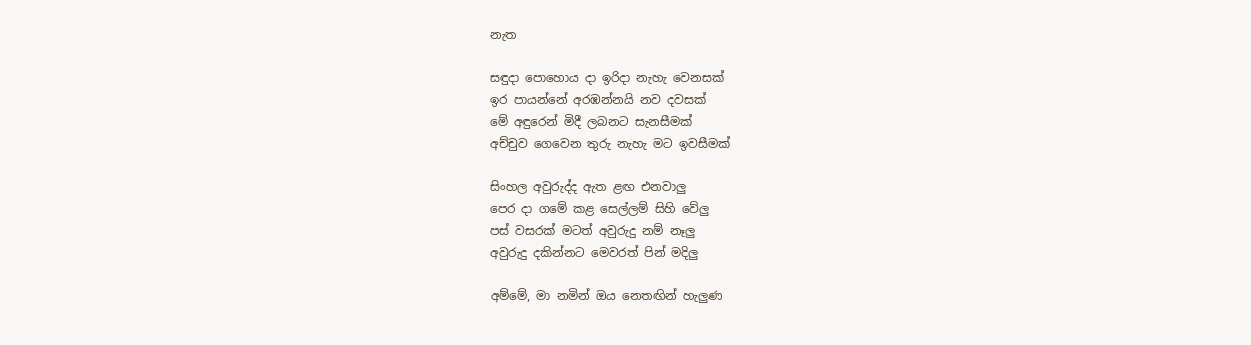නැත

සඳුදා පොහොය දා ඉරිදා නැහැ වෙනසක්
ඉර පායන්නේ අරඹන්නයි නව දවසක්
මේ අඳුරෙන් මිදී ලබනට සැනසීමක්
අච්චුව ගෙවෙන තුරු නැහැ මට ඉවසීමක්

සිංහල අවුරුද්ද ඇත ළඟ එනවාලු
පෙර දා ගමේ කළ සෙල්ලම් සිහි වේලු
පස් වසරක් මටත් අවුරුදු නම් නෑලු
අවුරුදු දකින්නට මෙවරත් පින් මදිලු

අම්මේ, මා නමින් ඔය නෙතඟින් හැලුණ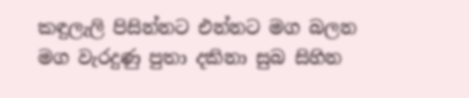කඳුලැලි පිසින්නට එන්නට මග බලන
මග වැරදුණු පුතා දකිනා සුබ සිහින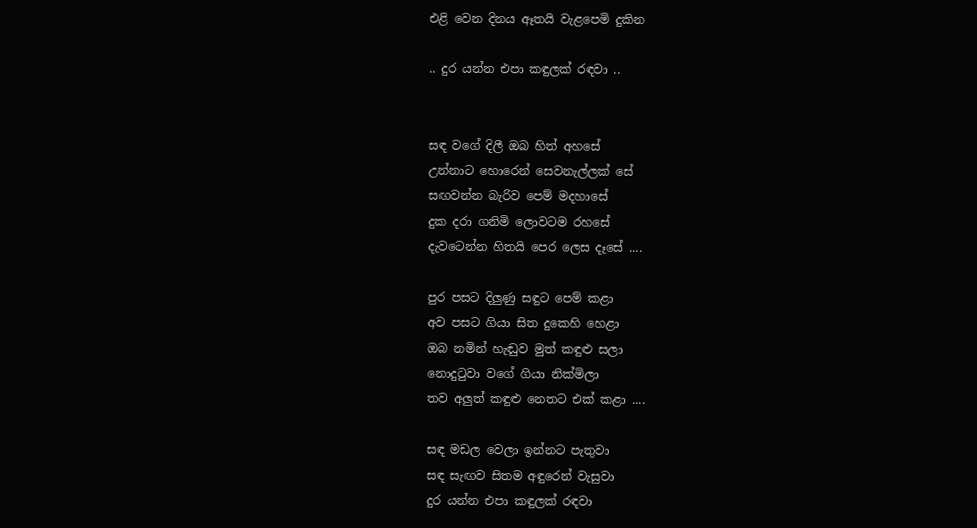එළි වෙන දිනය ඈතයි වැළපෙමි දුකින

.. දුර යන්න එපා කඳුලක් රඳවා ..


සඳ වගේ දිලී ඔබ හිත් අහසේ
උන්නාට හොරෙන් සෙවනැල්ලක් සේ
සඟවන්න බැරිව පෙම් මදහාසේ
දුක දරා ගනිමි ලොවටම රහසේ
දැවටෙන්න හිතයි පෙර ලෙස දෑසේ ....

පුර පසට දිලුණු සඳුට පෙම් කළා
අව පසට ගියා සිත දුකෙහි හෙළා
ඔබ නමින් හැඬුව මුත් කඳුළු සලා
නොදුටුවා වගේ ගියා නික්මිලා
තව අලුත් කඳුළු නෙතට එක් කළා ....

සඳ මඩල වෙලා ඉන්නට පැතුවා
සඳ සැඟව සිතම අඳුරෙන් වැසුවා
දුර යන්න එපා කඳුලක් රඳවා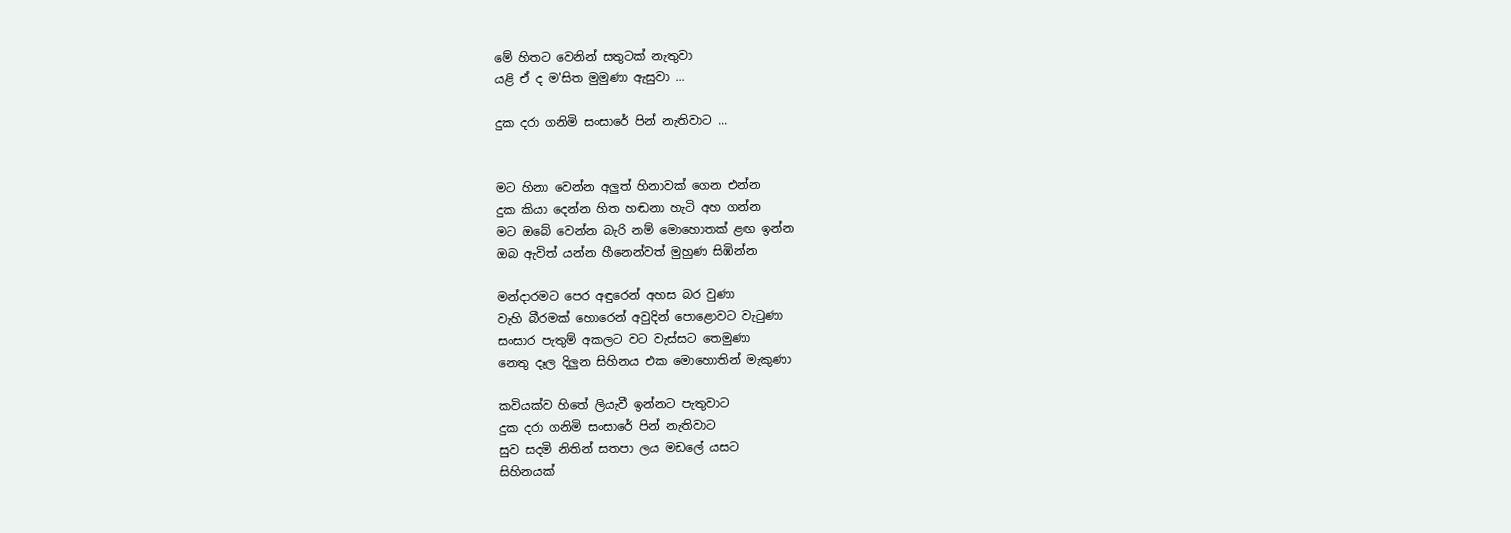මේ හිතට වෙනින් සතුටක් නැතුවා
යළි ඒ ද ම'සිත මුමුණා ඇසුවා ...

දුක දරා ගනිමි සංසාරේ පින් නැතිවාට ...


මට හිනා වෙන්න අලුත් හිනාවක් ගෙන එන්න
දුක කියා දෙන්න හිත හඬනා හැටි අහ ගන්න
මට ඔබේ වෙන්න බැරි නම් මොහොතක් ළඟ ඉන්න
ඔබ ඇවිත් යන්න හීනෙන්වත් මුහුණ සිඹින්න

මන්දාරමට පෙර අඳුරෙන් අහස බර වුණා
වැහි බීරමක් හොරෙන් අවුදින් පොළොවට වැටුණා
සංසාර පැතුම් අකලට වට වැස්සට තෙමුණා
නෙතු දෑල දිලුන සිහිනය එක මොහොතින් මැකුණා

කවියක්ව හිතේ ලියැවී ඉන්නට පැතුවාට
දුක දරා ගනිමි සංසාරේ පින් නැතිවාට
සුව සදමි නිතින් සතපා ලය මඩලේ යසට
සිහිනයක්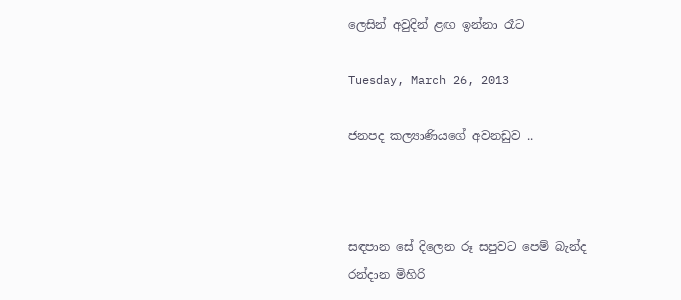ලෙසින් අවුදින් ළඟ ඉන්නා රෑට

Tuesday, March 26, 2013

ජනපද කල්‍යාණියගේ අවනඩුව ..



සඳපාන සේ දිලෙන රූ සපුවට පෙම් බැන්ද
රන්දාන මිහිරි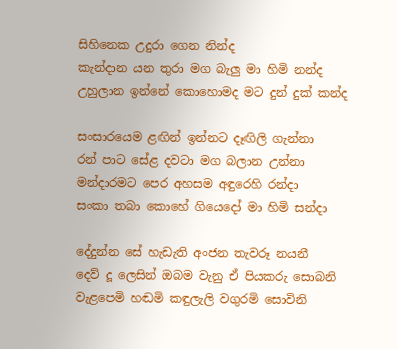සිහිනෙක උදුරා ගෙන නින්ද
කැන්දාන යන තුරා මග බැලු මා හිමි නන්ද
උහුලාන ඉන්නේ කොහොමද මට දුන් දුක් කන්ද

සංසාරයෙම ළඟින් ඉන්නට දෑඟිලි ගැන්නා
රන් පාට සේළ දවටා මග බලාන උන්නා
මන්දාරමට පෙර අහසම අඳුරෙහි රන්දා
සංකා තබා කොහේ ගියෙදෝ මා හිමි සන්දා

දේදුන්න සේ හැඩැති අංජන තැවරූ නයනී
දෙව් දූ ලෙසින් ඔබම වැනු ඒ පියකරු සොබනි
වැළපෙමි හඬමි කඳුලැලි වගුරමි සොවිනි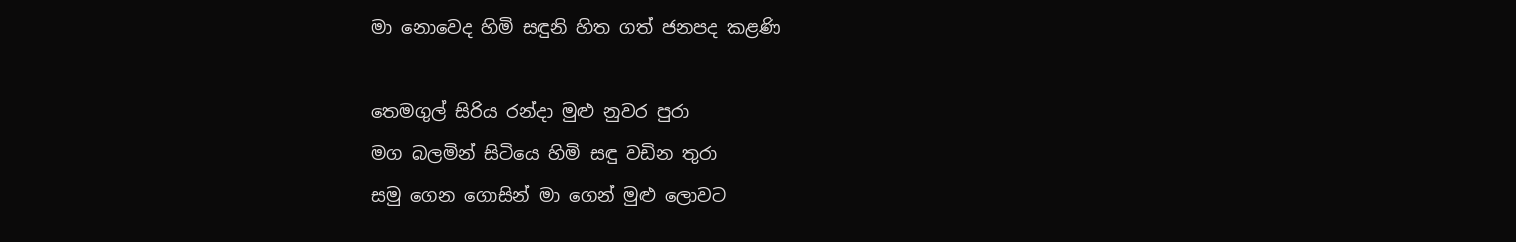මා නොවෙද හිමි සඳුනි හිත ගත් ජනපද කළණි

තෙමගුල් සිරිය රන්දා මුළු නුවර පුරා
මග බලමින් සිටියෙ හිමි සඳු වඩින තුරා
සමු ගෙන ගොසින් මා ගෙන් මුළු ලොවට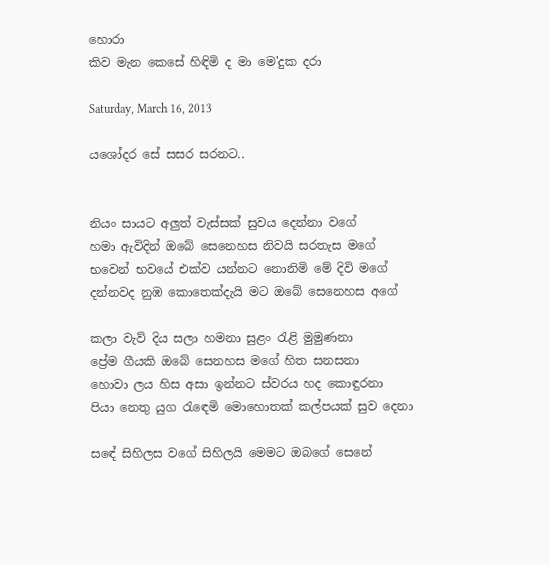හොරා
කිව මැන කෙසේ හිඳිමි ද මා මෙ'දුක දරා

Saturday, March 16, 2013

යශෝදර සේ සසර සරනට..


නියං සායට අලුත් වැස්සක් සුවය දෙන්නා වගේ
හමා ඇවිදින් ඔබේ සෙනෙහස නිවයි සරතැස මගේ
භවෙන් භවයේ එක්ව යන්නට නොනිමි මේ දිවි මගේ
දන්නවද නුඹ කොතෙක්දැයි මට ඔබේ සෙනෙහස අගේ

කලා වැව් දිය සලා හමනා සුළං රැළි මුමුණනා
ප්‍රේම ගීයකි ඔබේ සෙනහස මගේ හිත සනසනා
හොවා ලය හිස අසා ඉන්නට ස්වරය හද කොඳුරනා
පියා නෙතු යුග රැඳෙමි මොහොතක් කල්පයක් සුව දෙනා

සඳේ සිහිලස වගේ සිහිලයි මෙමට ඔබගේ සෙනේ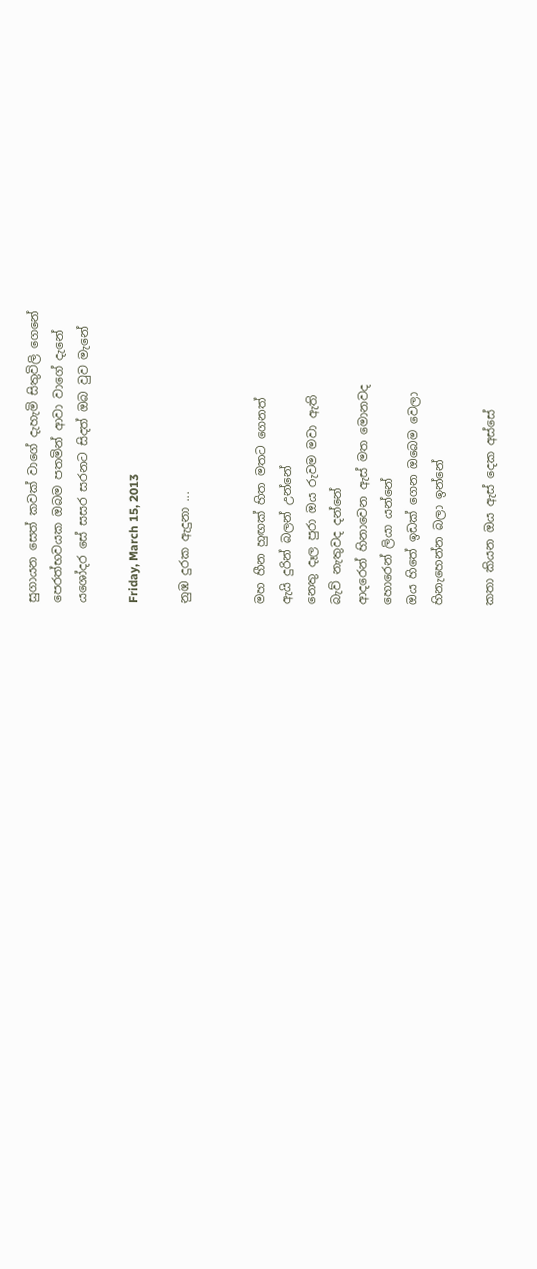සුගායන සෙත් කවක් වාගේ දැහැමි සිතුවිලි ගෙනේ
පෙරත්භවයක ඔබම පතමින් ආවා වාගේ දැනේ
යශෝදර සේ සසර සරනට සිදත් ඔබ වුව මැනේ

Friday, March 15, 2013

නුඹ දුරක ඇදුනා ...


මහ හීන හුඟක් හිත මතට ගෙනත්
ඇයි දුරින් බලන් උන්නේ
නෙතු දෑල පුරා ඔය රුවම මවා ඇති
බැව් නැතුවද දන්නේ
ආදරෙන් හිනාවෙන ඇස් මත මොනවද
හොරෙන් ලියා යන්නේ
ඔය හිතේ ඉඩක් ගෙන ඔබෙම වෙලා
හිනැහෙන්න බලා ඉන්නේ

කතා කියන ඔය ඇස් දෙක අස්සේ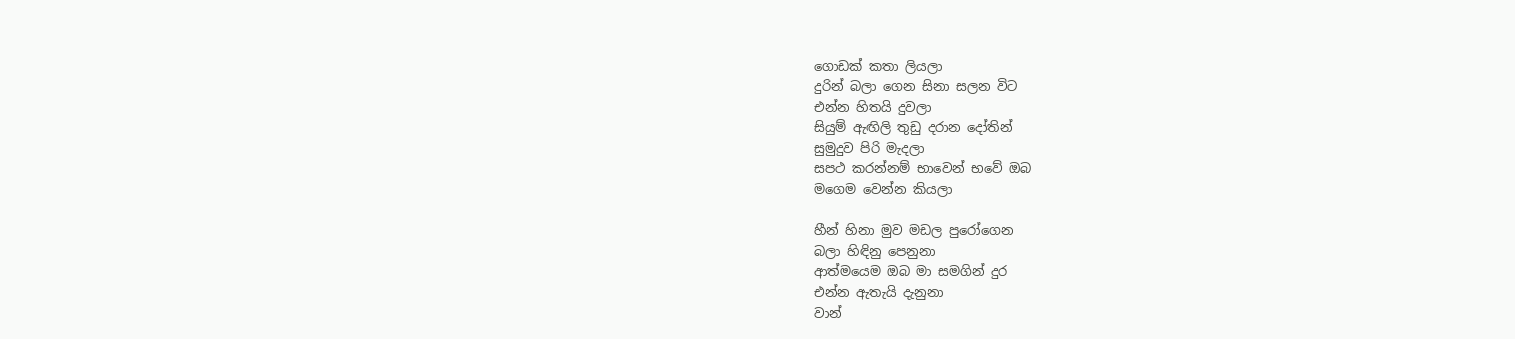ගොඩක් කතා ලියලා
දුරින් බලා ගෙන සිනා සලන විට
එන්න හිතයි දුවලා
සියුම් ඇඟිලි තුඩු දරාන දෝතින්
සුමුදුව පිරි මැදලා
සපථ කරන්නම් භාවෙන් භවේ ඔබ
මගෙම වෙන්න කියලා

හීන් හිනා මුව මඩල පුරෝගෙන
බලා හිඳිනු පෙනුනා
ආත්මයෙම ඔබ මා සමගින් දුර
එන්න ඇතැයි දැනුනා
වාන්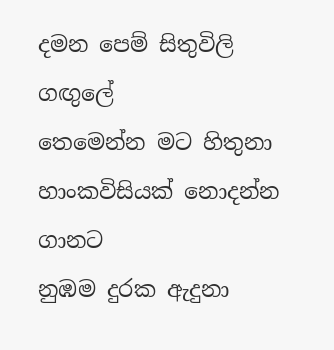දමන පෙම් සිතුවිලි ගඟුලේ
තෙමෙන්න මට හිතුනා
හාංකවිසියක් නොදන්න ගානට
නුඹම දුරක ඇදුනා